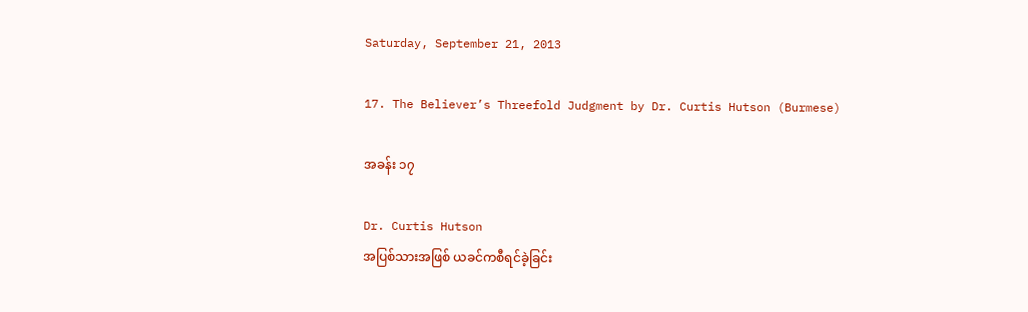Saturday, September 21, 2013

17. The Believer’s Threefold Judgment by Dr. Curtis Hutson (Burmese)

အခန်း ၁၇

Dr. Curtis Hutson
အပြစ်သားအဖြစ် ယခင်ကစီရင်ခဲ့ခြင်း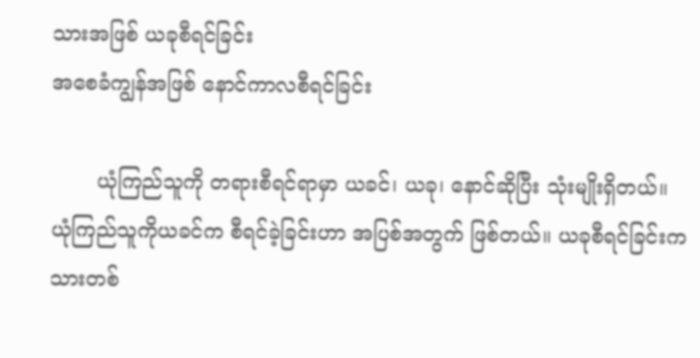သားအဖြစ် ယခုစီရင်ခြင်း
အစေခံကျွန်အဖြစ် နောင်ကာလစီရင်ခြင်း

       ယုံကြည်သူကို တရားစီရင်ရာမှာ ယခင်၊ ယခု၊ နောင်ဆိုပြီး သုံးမျိုးရှိတယ်။ ယုံကြည်သူကိုယခင်က စီရင်ခဲ့ခြင်းဟာ အပြစ်အတွက် ဖြစ်တယ်။ ယခုစီရင်ခြင်းက သားတစ်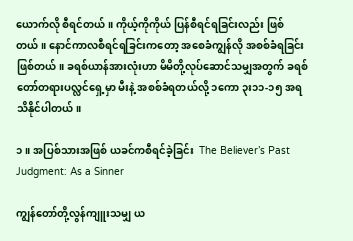ယောက်လို စီရင်တယ်။ ကိုယ့်ကိုကိုယ် ပြန်စီရင်ရခြင်းလည်း ဖြစ်တယ်။ နောင်ကာလစီရင်ရခြင်းကတော့ အစေခံကျွန်လို အစစ်ခံရခြင်းဖြစ်တယ်။ ခရစ်ယာန်အားလုံးဟာ မိမိတို့လုပ်ဆောင်သမျှအတွက် ခရစ်တော်တရားပလ္လင်ရှေ့မှာ မီးနဲ့ အစစ်ခံရတယ်လို့ ၁ကော ၃း၁၁-၁၅ အရ သိနိုင်ပါတယ်။

၁။ အပြစ်သားအဖြစ် ယခင်ကစီရင်ခဲ့ခြင်း  The Believer’s Past Judgment: As a Sinner

ကျွန်တော်တို့လွန်ကျူးသမျှ ယ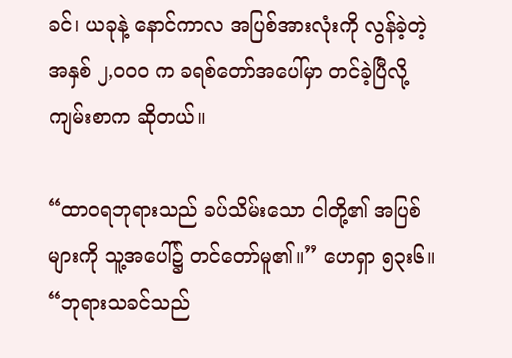ခင်၊ ယခုနဲ့ နောင်ကာလ အပြစ်အားလုံးကို လွန်ခဲ့တဲ့ အနှစ် ၂,၀၀၀ က ခရစ်တော်အပေါ်မှာ တင်ခဲ့ပြီလို့ ကျမ်းစာက ဆိုတယ်။

“ထာဝရဘုရားသည် ခပ်သိမ်းသော ငါတို့၏ အပြစ်များကို သူ့အပေါ်၌ တင်တော်မူ၏။” ဟေရှာ ၅၃း၆။
“ဘုရားသခင်သည်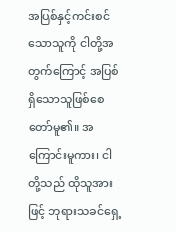အပြစ်နှင့်ကင်းစင်သောသူကို ငါတို့အတွက်ကြောင့် အပြစ်ရှိသောသူဖြစ်စေတော်မူ၏။ အကြောင်းမူကား၊ ငါတို့သည် ထိုသူအားဖြင့် ဘုရားသခင်ရှေ့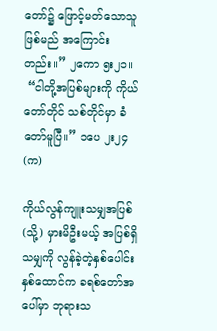တော်၌ ဖြောင့်မတ်သောသူဖြစ်မည် အကြောင်းတည်း။” ၂ကော ၅း၂၁။
 “ငါတို့အပြစ်များကို ကိုယ်တော်တိုင် သစ်တိုင်မှာ ခံတော်မူပြီ။” ၁ပေ ၂း၂၄ (က)

ကိုယ်လွန်ကျူးသမျှအပြစ် (သို့) မှားမိဦးမယ့် အပြစ်ရှိသမျှကို လွန်ခဲ့တဲ့နှစ်ပေါင်း နှစ်ထောင်က ခရစ်တော်အပေါ်မှာ ဘုရားသ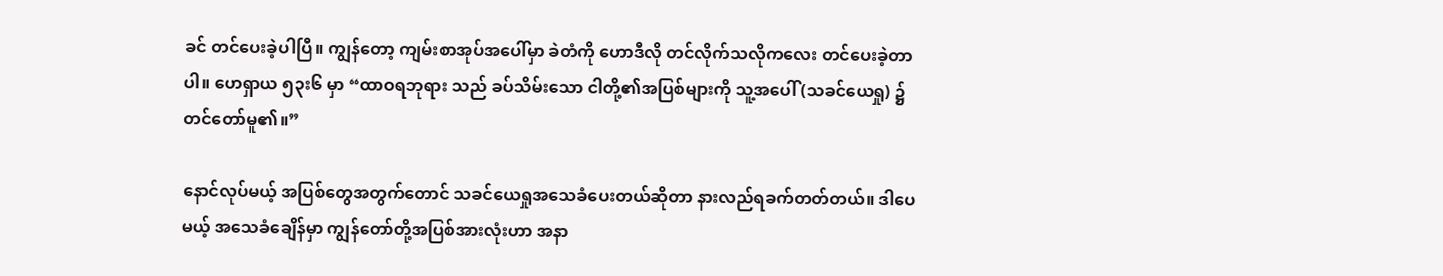ခင် တင်ပေးခဲ့ပါပြီ။ ကျွန်တော့ ကျမ်းစာအုပ်အပေါ်မှာ ခဲတံကို ဟောဒီလို တင်လိုက်သလိုကလေး တင်ပေးခဲ့တာပါ။ ဟေရှာယ ၅၃း၆ မှာ “ထာဝရဘုရား သည် ခပ်သိမ်းသော ငါတို့၏အပြစ်များကို သူ့အပေါ် (သခင်ယေရှု) ၌ တင်တော်မူ၏။”

နောင်လုပ်မယ့် အပြစ်တွေအတွက်တောင် သခင်ယေရှုအသေခံပေးတယ်ဆိုတာ နားလည်ရခက်တတ်တယ်။ ဒါပေမယ့် အသေခံချေိန်မှာ ကျွန်တော်တို့အပြစ်အားလုံးဟာ အနာ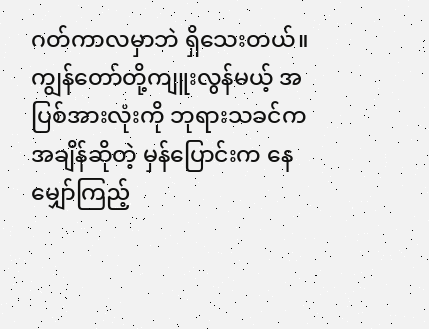ဂတ်ကာလမှာဘဲ ရှိသေးတယ်။ ကျွန်တော်တို့ကျူးလွန်မယ့် အပြစ်အားလုံးကို ဘုရားသခင်က အချိန်ဆိုတဲ့ မှန်ပြောင်းက နေ မျှော်ကြည့်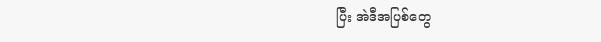ပြီး အဲဒီအပြစ်တွေ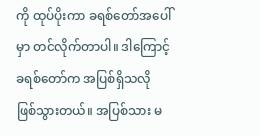ကို ထုပ်ပိုးကာ ခရစ်တော်အပေါ်မှာ တင်လိုက်တာပါ။ ဒါကြောင့် ခရစ်တော်က အပြစ်ရှိသလို ဖြစ်သွားတယ်။ အပြစ်သား မ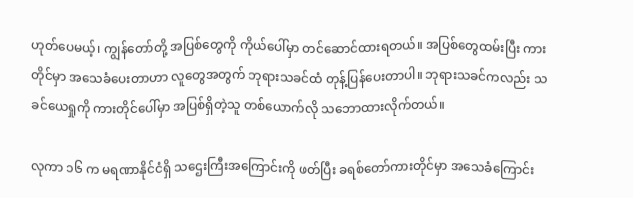ဟုတ်ပေမယ့်၊ ကျွန်တော်တို့ အပြစ်တွေကို ကိုယ်ပေါ်မှာ တင်ဆောင်ထားရတယ်။ အပြစ်တွေထမ်းပြီး ကားတိုင်မှာ အသေခံပေးတာဟာ လူတွေအတွက် ဘုရားသခင်ထံ တုန့်ပြန်ပေးတာပါ။ ဘုရားသခင်ကလည်း သခင်ယေရှုကို ကားတိုင်ပေါ်မှာ အပြစ်ရှိတဲ့သူ တစ်ယောက်လို သဘောထားလိုက်တယ်။

လုကာ ၁၆ က မရဏာနိုင်ငံရှိ သဌေးကြီးအကြောင်းကို ဖတ်ပြီး ခရစ်တော်ကားတိုင်မှာ အသေခံကြောင်း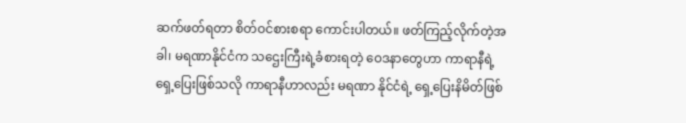ဆက်ဖတ်ရတာ စိတ်ဝင်စားစရာ ကောင်းပါတယ်။ ဖတ်ကြည့်လိုက်တဲ့အခါ၊ မရဏာနိုင်ငံက သဌေးကြီးရဲ့ခံစားရတဲ့ ဝေဒနာတွေဟာ ကာရာနီရဲ့ရှေ့ပြေးဖြစ်သလို ကာရာနီဟာလည်း မရဏာ နိုင်ငံရဲ့ ရှေ့ပြေးနိမိတ်ဖြစ်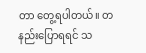တာ တွေ့ရပါတယ်။ တနည်းပြောရရင် သ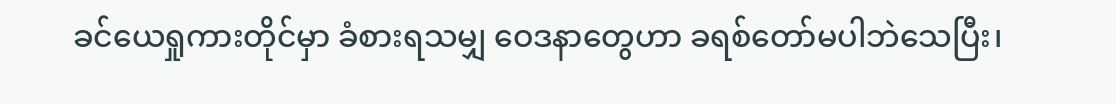ခင်ယေရှုကားတိုင်မှာ ခံစားရသမျှ ဝေဒနာတွေဟာ ခရစ်တော်မပါဘဲသေပြီး၊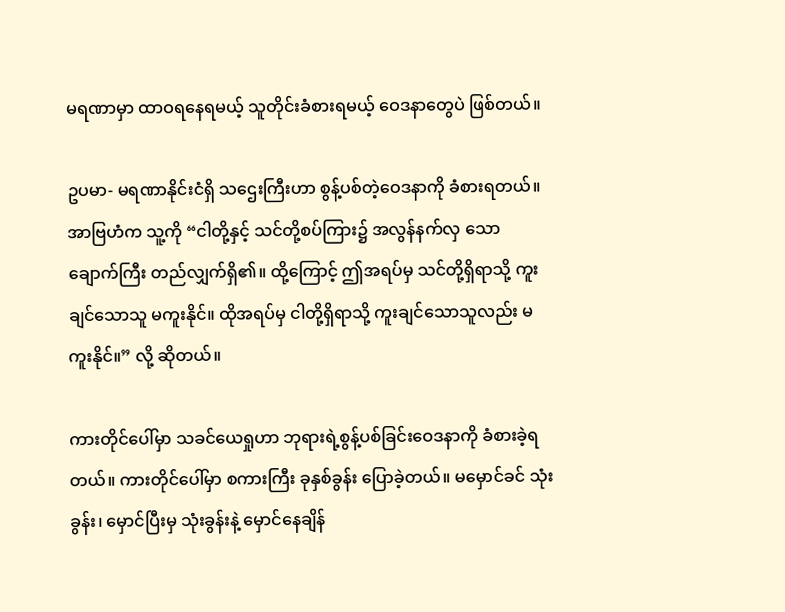မရဏာမှာ ထာဝရနေရမယ့် သူတိုင်းခံစားရမယ့် ဝေဒနာတွေပဲ ဖြစ်တယ်။

ဥပမာ- မရဏာနိုင်းငံရှိ သဌေးကြီးဟာ စွန့်ပစ်တဲ့ဝေဒနာကို ခံစားရတယ်။ အာဗြဟံက သူ့ကို “ငါတို့နှင့် သင်တို့စပ်ကြား၌ အလွန်နက်လှ သော ချောက်ကြီး တည်လျှက်ရှိ၏။ ထို့ကြောင့် ဤအရပ်မှ သင်တို့ရှိရာသို့ ကူးချင်သောသူ မကူးနိုင်။ ထိုအရပ်မှ ငါတို့ရှိရာသို့ ကူးချင်သောသူလည်း မကူးနိုင်။” လို့ ဆိုတယ်။

ကားတိုင်ပေါ်မှာ သခင်ယေရှုဟာ ဘုရားရဲ့စွန့်ပစ်ခြင်းဝေဒနာကို ခံစားခဲ့ရတယ်။ ကားတိုင်ပေါ်မှာ စကားကြီး ခုနှစ်ခွန်း ပြောခဲ့တယ်။ မမှောင်ခင် သုံးခွန်း၊ မှောင်ပြီးမှ သုံးခွန်းနဲ့ မှောင်နေချိန်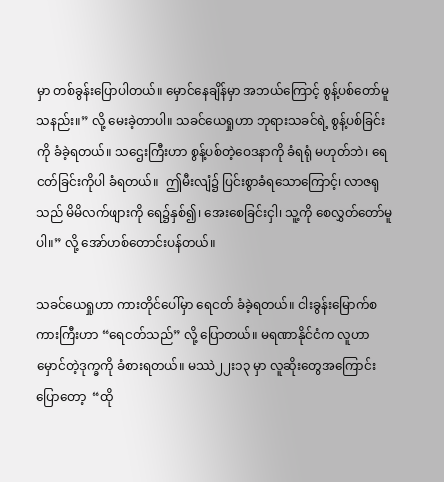မှာ တစ်ခွန်းပြောပါတယ်။ မှောင်နေချိန်မှာ အဘယ်ကြောင့် စွန့်ပစ်တော်မူသနည်း။” လို့ မေးခဲ့တာပါ။ သခင်ယေရှုဟာ ဘုရားသခင်ရဲ့ စွန့်ပစ်ခြင်းကို ခံခဲ့ရတယ်။ သဌေးကြီးဟာ စွန့်ပစ်တဲ့ဝေဒနာကို ခံရရုံ မဟုတ်ဘဲ၊ ရေငတ်ခြင်းကိုပါ ခံရတယ်။  ဤမီးလျံ၌ ပြင်းစွာခံရသောကြောင့်၊ လာဇရုသည် မိမိလက်ဖျားကို ရေ၌နှစ်၍၊ အေးစေခြင်းငှါ၊ သူ့ကို စေလွှတ်တော်မူပါ။” လို့ အော်ဟစ်တောင်းပန်တယ်။

သခင်ယေရှုဟာ ကားတိုင်ပေါ်မှာ ရေငတ် ခံခဲ့ရတယ်။ ငါးခွန်းမြောက်စကားကြီးဟာ “ရေငတ်သည်” လို့ ပြောတယ်။ မရဏာနိုင်ငံက လူဟာ မှောင်တဲ့ဒုက္ခကို ခံစားရတယ်။ မဿဲ၂၂း၁၃ မှာ လူဆိုးတွေအကြောင်းပြောတော့  “ထို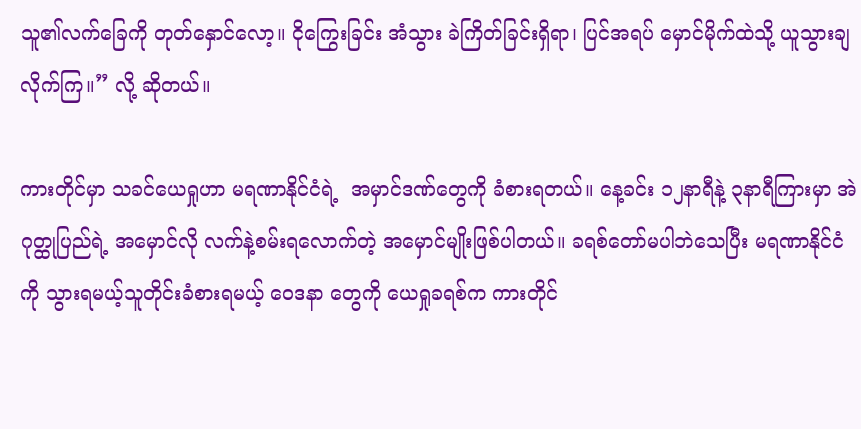သူ၏လက်ခြေကို တုတ်နှောင်လော့။ ငိုကြွေးခြင်း အံသွား ခဲကြိတ်ခြင်းရှိရာ၊ ပြင်အရပ် မှောင်မိုက်ထဲသို့ ယူသွားချလိုက်ကြ။” လို့ ဆိုတယ်။

ကားတိုင်မှာ သခင်ယေရှုဟာ မရဏာနိုင်ငံရဲ့  အမှာင်ဒဏ်တွေကို ခံစားရတယ်။ နေ့ခင်း ၁၂နာရီနဲ့ ၃နာရီကြားမှာ အဲဂုတ္ထုပြည်ရဲ့ အမှောင်လို လက်နဲ့စမ်းရလောက်တဲ့ အမှောင်မျိုးဖြစ်ပါတယ်။ ခရစ်တော်မပါဘဲသေပြီး မရဏာနိုင်ငံကို သွားရမယ့်သူတိုင်းခံစားရမယ့် ဝေဒနာ တွေကို ယေရှုခရစ်က ကားတိုင်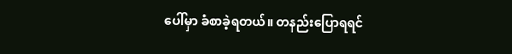ပေါ်မှာ ခံစာခဲ့ရတယ်။ တနည်းပြောရရင်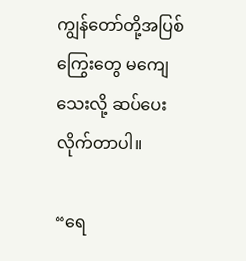ကျွန်တော်တို့အပြစ်ကြွေးတွေ မကျေသေးလို့ ဆပ်ပေးလိုက်တာပါ။

“ရေ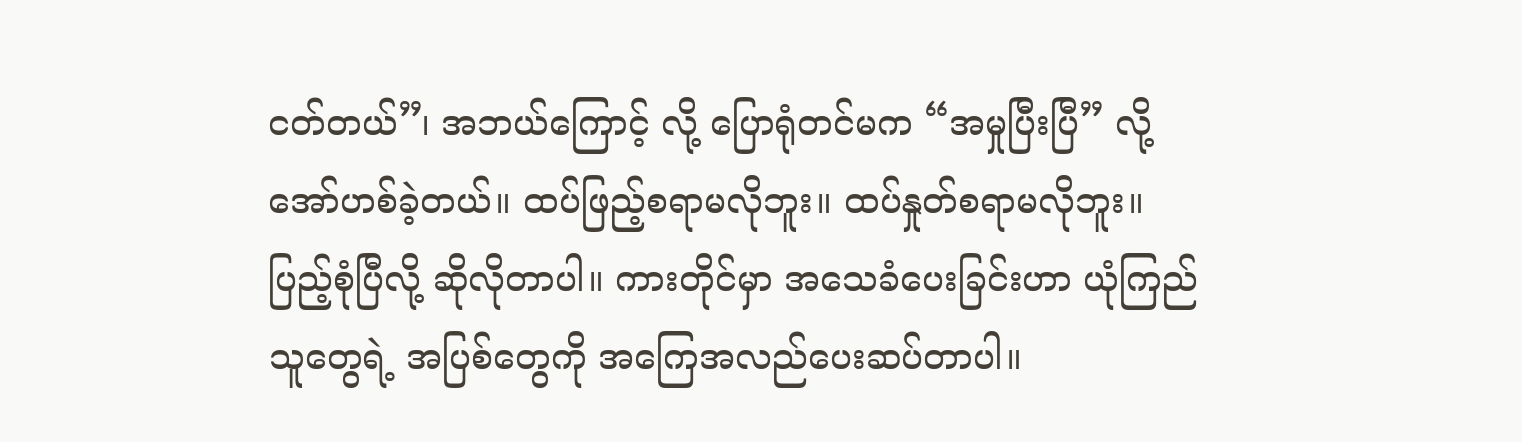ငတ်တယ်”၊ အဘယ်ကြောင့် လို့ ပြောရုံတင်မက “အမှုပြီးပြီ” လို့ အော်ဟစ်ခဲ့တယ်။ ထပ်ဖြည့်စရာမလိုဘူး။ ထပ်နှုတ်စရာမလိုဘူး။ ပြည့်စုံပြီလို့ ဆိုလိုတာပါ။ ကားတိုင်မှာ အသေခံပေးခြင်းဟာ ယုံကြည်သူတွေရဲ့ အပြစ်တွေကို အကြေအလည်ပေးဆပ်တာပါ။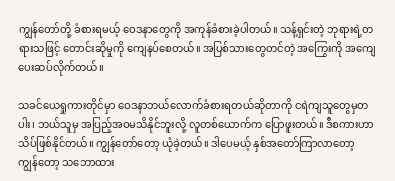ကျွန်တော်တို့ ခံစားရမယ့် ဝေဒနာတွေကို အကုန်ခံစားခဲ့ပါတယ်။ သန့်ရှင်းတဲ့ ဘုရားရဲ့တရားသဖြင့် တောင်းဆိုမှုကို ကျေနပ်စေတယ်။ အပြစ်သားတွေတင်တဲ့ အကြွေးကို အကျေပေးဆပ်လိုက်တယ်။

သခင်ယေရှုကားတိုင်မှာ ဝေဒနာဘယ်လောက်ခံစားရတယ်ဆိုတာကို ငရဲကျသူတွေမှတပါး၊ ဘယ်သူမှ အပြည့်အဝမသိနိုင်ဘူးလို့ လူတစ်ယောက်က ပြောဖူးတယ်။ ဒီစကားဟာ သိပ်ဖြစ်နိုင်တယ်။ ကျွန်တော်တော့ ယုံခဲ့တယ်။ ဒါပေမယ့် နှစ်အတော်ကြာလာတော့ ကျွန်တော့ သဘောထား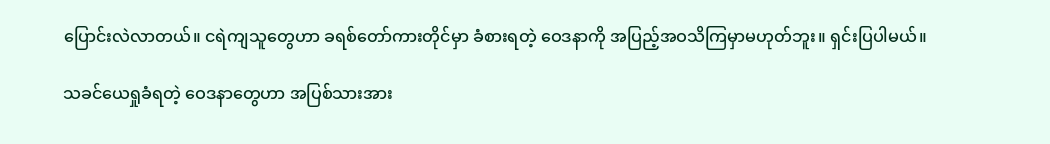ပြောင်းလဲလာတယ်။ ငရဲကျသူတွေဟာ ခရစ်တော်ကားတိုင်မှာ ခံစားရတဲ့ ဝေဒနာကို အပြည့်အဝသိကြမှာမဟုတ်ဘူး။ ရှင်းပြပါမယ်။

သခင်ယေရှုခံရတဲ့ ဝေဒနာတွေဟာ အပြစ်သားအား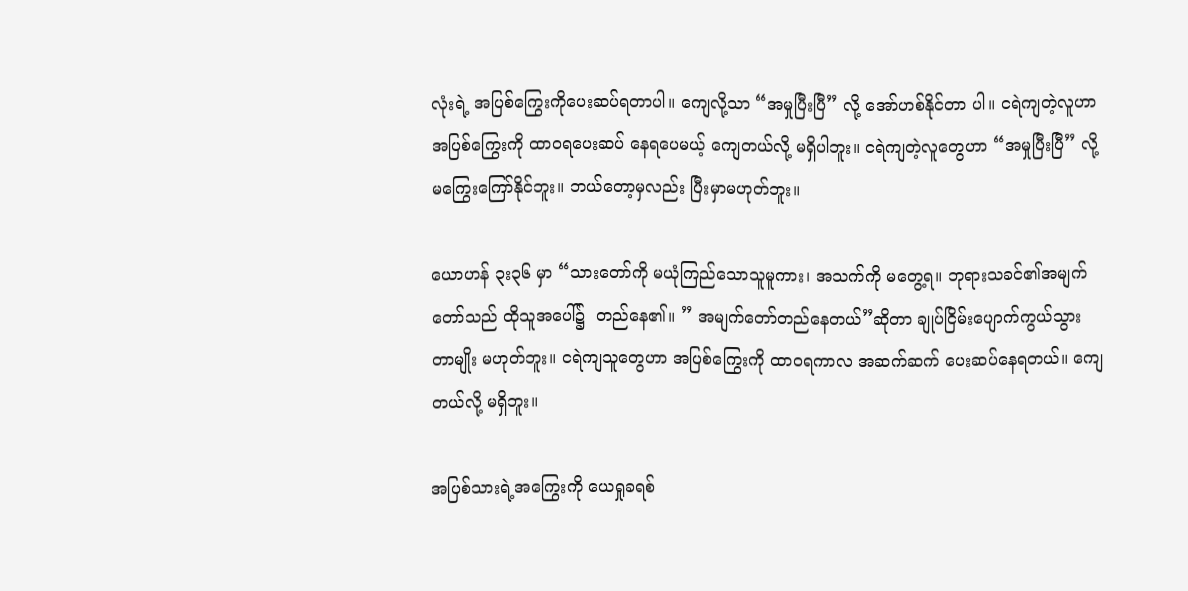လုံးရဲ့ အပြစ်ကြွေးကိုပေးဆပ်ရတာပါ။ ကျေလို့သာ “အမှုပြီးပြီ” လို့ အော်ဟစ်နိုင်တာ ပါ။ ငရဲကျတဲ့လူဟာ အပြစ်ကြွေးကို ထာဝရပေးဆပ် နေရပေမယ့် ကျေတယ်လို့ မရှိပါဘူး။ ငရဲကျတဲ့လူတွေဟာ “အမှုပြီးပြီ” လို့ မကြွေးကြော်နိုင်ဘူး။ ဘယ်တော့မှလည်း ပြီးမှာမဟုတ်ဘူး။

ယောဟန် ၃း၃၆ မှာ “သားတော်ကို မယုံကြည်သောသူမူကား၊ အသက်ကို မတွေ့ရ။ ဘုရားသခင်၏အမျက်တော်သည် ထိုသူအပေါ်၌  တည်နေ၏။ ” အမျက်တော်တည်နေတယ်”ဆိုတာ ချုပ်ငြိမ်းပျောက်ကွယ်သွားတာမျိုး မဟုတ်ဘူး။ ငရဲကျသူတွေဟာ အပြစ်ကြွေးကို ထာဝရကာလ အဆက်ဆက် ပေးဆပ်နေရတယ်။ ကျေတယ်လို့ မရှိဘူး။

အပြစ်သားရဲ့အကြွေးကို ယေရှုခရစ်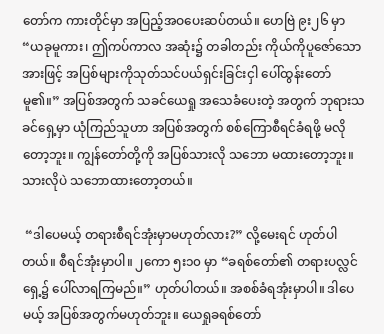တော်က ကားတိုင်မှာ အပြည့်အဝပေးဆပ်တယ်။ ဟေဗြဲ ၉း၂၆ မှာ “ယခုမူကား၊ ဤကပ်ကာလ အဆုံး၌ တခါတည်း ကိုယ်ကိုပူဇော်သောအားဖြင့် အပြစ်များကိုသုတ်သင်ပယ်ရှင်းခြင်းငှါ ပေါ်ထွန်းတော်မူ၏။” အပြစ်အတွက် သခင်ယေရှု အသေခံပေးတဲ့ အတွက် ဘုရားသခင်ရှေ့မှာ ယုံကြည်သူဟာ အပြစ်အတွက် စစ်ကြောစီရင်ခံရဖို့ မလိုတော့ဘူး။ ကျွန်တော်တို့ကို အပြစ်သားလို သဘော မထားတော့ဘူး။ သားလိုပဲ သဘောထားတော့တယ်။

 “ဒါပေမယ့် တရားစီရင်အုံးမှာမဟုတ်လား?” လို့မေးရင် ဟုတ်ပါတယ်။ စီရင်အုံးမှာပါ။ ၂ကော ၅း၁၀ မှာ “ခရစ်တော်၏ တရားပလ္လင် ရှေ့၌ ပေါ်လာရကြမည်။” ဟုတ်ပါတယ်။ အစစ်ခံရအုံးမှာပါ။ ဒါပေမယ့် အပြစ်အတွက်မဟုတ်ဘူး။ ယေရှုခရစ်တော်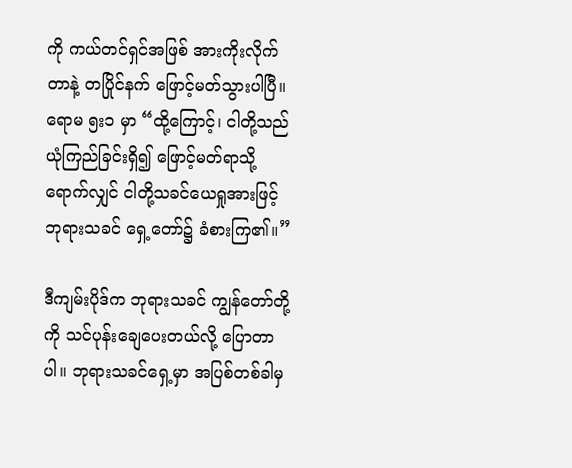ကို ကယ်တင်ရှင်အဖြစ် အားကိုးလိုက်တာနဲ့ တပြိုင်နက် ဖြောင့်မတ်သွားပါပြီ။ ရောမ ၅း၁ မှာ “ထို့ကြောင့်၊ ငါတို့သည် ယုံကြည်ခြင်းရှိ၍ ဖြောင့်မတ်ရာသို့ ရောက်လျှင် ငါတို့သခင်ယေရှုအားဖြင့် ဘုရားသခင် ရှေ့တော်၌ ခံစားကြ၏။”

ဒီကျမ်းပိုဒ်က ဘုရားသခင် ကျွန်တော်တို့ကို သင်ပုန်းချေပေးတယ်လို့ ပြောတာပါ။ ဘုရားသခင်ရှေ့မှာ အပြစ်တစ်ခါမှ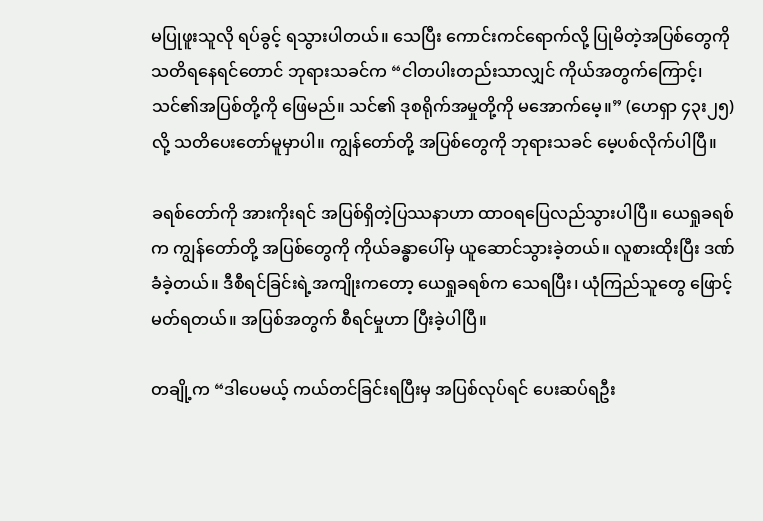မပြုဖူးသူလို ရပ်ခွင့် ရသွားပါတယ်။ သေပြီး ကောင်းကင်ရောက်လို့ ပြုမိတဲ့အပြစ်တွေကို သတိရနေရင်တောင် ဘုရားသခင်က “ငါတပါးတည်းသာလျှင် ကိုယ်အတွက်ကြောင့်၊ သင်၏အပြစ်တို့ကို ဖြေမည်။ သင်၏ ဒုစရိုက်အမှုတို့ကို မအောက်မေ့။” (ဟေရှာ ၄၃း၂၅) လို့ သတိပေးတော်မူမှာပါ။ ကျွန်တော်တို့ အပြစ်တွေကို ဘုရားသခင် မေ့ပစ်လိုက်ပါပြီ။

ခရစ်တော်ကို အားကိုးရင် အပြစ်ရှိတဲ့ပြဿနာဟာ ထာဝရပြေလည်သွားပါပြီ။ ယေရှုခရစ်က ကျွန်တော်တို့ အပြစ်တွေကို ကိုယ်ခန္ဓာပေါ်မှ ယူဆောင်သွားခဲ့တယ်။ လူစားထိုးပြီး ဒဏ်ခံခဲ့တယ်။ ဒီစီရင်ခြင်းရဲ့အကျိုးကတော့ ယေရှုခရစ်က သေရပြီး၊ ယုံကြည်သူတွေ ဖြောင့်မတ်ရတယ်။ အပြစ်အတွက် စီရင်မှုဟာ ပြီးခဲ့ပါပြီ။

တချို့က “ဒါပေမယ့် ကယ်တင်ခြင်းရပြီးမှ အပြစ်လုပ်ရင် ပေးဆပ်ရဦး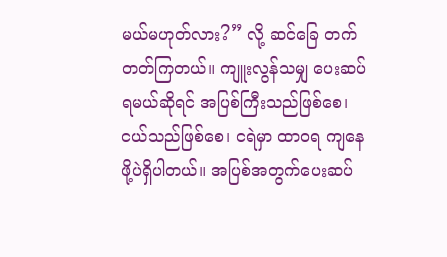မယ်မဟုတ်လား?” လို့ ဆင်ခြေ တက်တတ်ကြတယ်။ ကျူးလွန်သမျှ ပေးဆပ်ရမယ်ဆိုရင် အပြစ်ကြီးသည်ဖြစ်စေ၊ ငယ်သည်ဖြစ်စေ၊ ငရဲမှာ ထာဝရ ကျနေဖို့ပဲရှိပါတယ်။ အပြစ်အတွက်ပေးဆပ်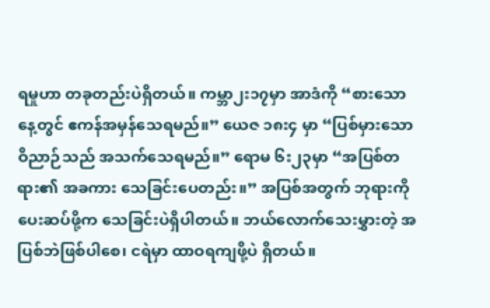ရမှုဟာ တခုတည်းပဲရှိတယ်။ ကမ္ဘာ၂း၁၇မှာ အာဒံကို “စားသောနေ့တွင် ဧကန်အမှန်သေရမည်။” ယေဇ ၁၈း၄ မှာ “ပြစ်မှားသော ဝိညာဉ်သည် အသက်သေရမည်။” ရောမ ၆း၂၃မှာ “အပြစ်တရား၏ အခကား သေခြင်းပေတည်း။” အပြစ်အတွက် ဘုရားကိုပေးဆပ်ဖို့က သေခြင်းပဲရှိပါတယ်။ ဘယ်လောက်သေးမွှားတဲ့ အပြစ်ဘဲဖြစ်ပါစေ၊ ငရဲမှာ ထာဝရကျဖို့ပဲ ရှိတယ်။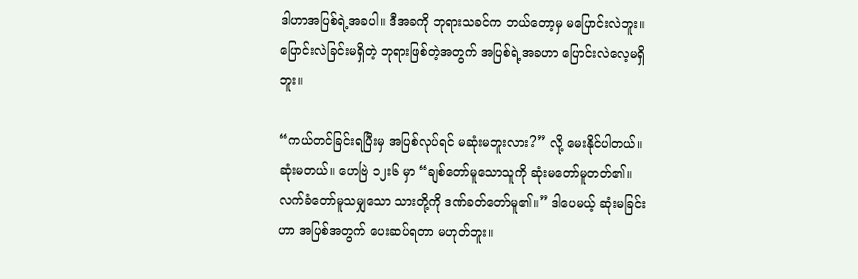ဒါဟာအပြစ်ရဲ့အခပါ။ ဒီအခကို ဘုရားသခင်က ဘယ်တော့မှ မပြောင်းလဲဘူး။ ပြောင်းလဲခြင်းမရှိတဲ့ ဘုရားဖြစ်တဲ့အတွက် အပြစ်ရဲ့အခဟာ ပြောင်းလဲလေ့မရှိဘူး။

“ကယ်တင်ခြင်းရပြီးမှ အပြစ်လုပ်ရင် မဆုံးမဘူးလား?” လို့ မေးနိုင်ပါတယ်။ ဆုံးမတယ်။ ဟေဗြဲ ၁၂း၆ မှာ “ချစ်တော်မူသောသူကို ဆုံးမတော်မူတတ်၏။ လက်ခံတော်မူသမျှသော သားတို့ကို ဒဏ်ခတ်တော်မူ၏။” ဒါပေမယ့် ဆုံးမခြင်းဟာ အပြစ်အတွက် ပေးဆပ်ရတာ မဟုတ်ဘူး။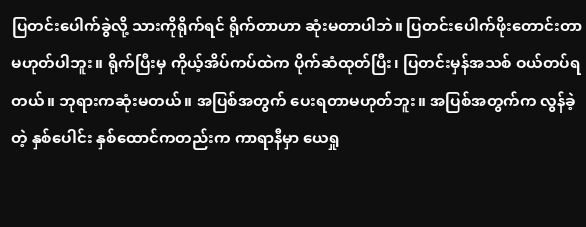ပြတင်းပေါက်ခွဲလို့ သားကိုရိုက်ရင် ရိုက်တာဟာ ဆုံးမတာပါဘဲ။ ပြတင်းပေါက်ဖိုးတောင်းတာ မဟုတ်ပါဘူး။ ရိုက်ပြီးမှ ကိုယ့်အိပ်ကပ်ထဲက ပိုက်ဆံထုတ်ပြီး၊ ပြတင်းမှန်အသစ် ဝယ်တပ်ရတယ်။ ဘုရားကဆုံးမတယ်။ အပြစ်အတွက် ပေးရတာမဟုတ်ဘူး။ အပြစ်အတွက်က လွန်ခဲ့တဲ့ နှစ်ပေါင်း နှစ်ထောင်ကတည်းက ကာရာနီမှာ ယေရှု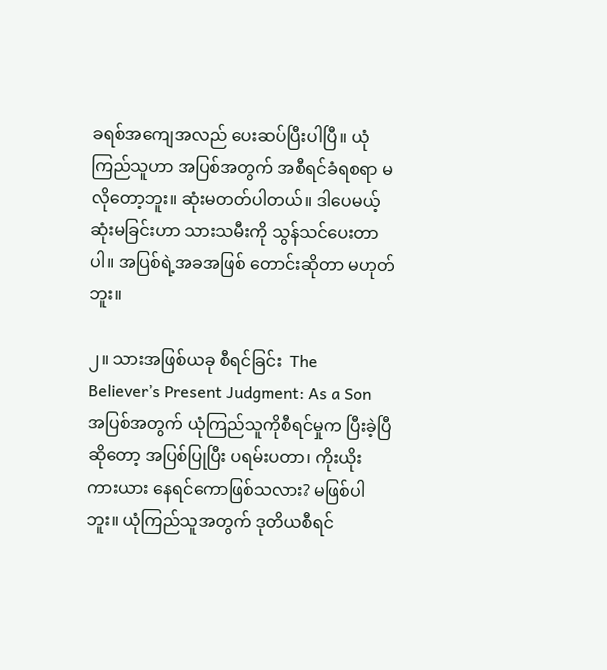ခရစ်အကျေအလည် ပေးဆပ်ပြီးပါပြီ။ ယုံကြည်သူဟာ အပြစ်အတွက် အစီရင်ခံရစရာ မလိုတော့ဘူး။ ဆုံးမတတ်ပါတယ်။ ဒါပေမယ့် ဆုံးမခြင်းဟာ သားသမီးကို သွန်သင်ပေးတာပါ။ အပြစ်ရဲ့အခအဖြစ် တောင်းဆိုတာ မဟုတ်ဘူး။

၂။ သားအဖြစ်ယခု စီရင်ခြင်း  The Believer’s Present Judgment: As a Son
အပြစ်အတွက် ယုံကြည်သူကိုစီရင်မှုက ပြီးခဲ့ပြီဆိုတော့ အပြစ်ပြုပြီး ပရမ်းပတာ၊ ကိုးယိုးကားယား နေရင်ကောဖြစ်သလား? မဖြစ်ပါဘူး။ ယုံကြည်သူအတွက် ဒုတိယစီရင်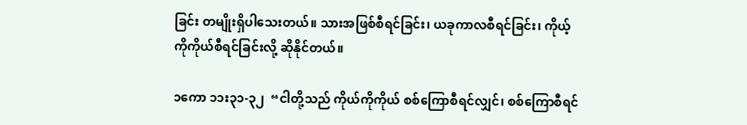ခြင်း တမျိုးရှိပါသေးတယ်။ သားအဖြစ်စီရင်ခြင်း၊ ယခုကာလစီရင်ခြင်း၊ ကိုယ့်ကိုကိုယ်စီရင်ခြင်းလို့ ဆိုနိုင်တယ်။

၁ကော ၁၁း၃၁-၃၂  “ငါတို့သည် ကိုယ်ကိုကိုယ် စစ်ကြောစီရင်လျှင်၊ စစ်ကြောစီရင်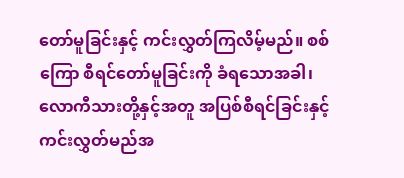တော်မူခြင်းနှင့် ကင်းလွှတ်ကြလိမ့်မည်။ စစ်ကြော စီရင်တော်မူခြင်းကို ခံရသောအခါ၊ လောကီသားတို့နှင့်အတူ အပြစ်စီရင်ခြင်းနှင့် ကင်းလွှတ်မည်အ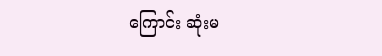ကြောင်း ဆုံးမ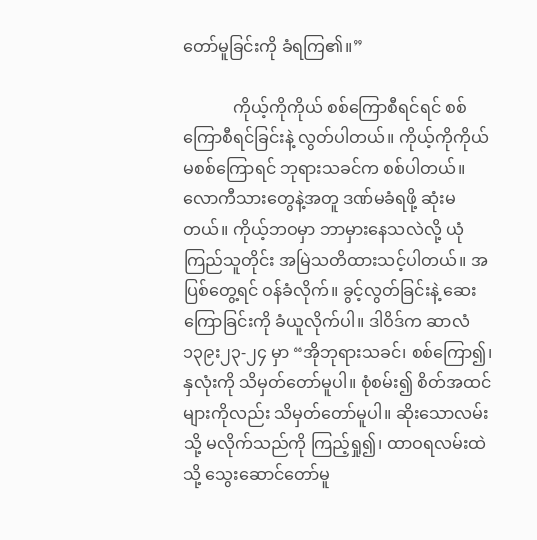တော်မူခြင်းကို ခံရကြ၏။”

            ကိုယ့်ကိုကိုယ် စစ်ကြောစီရင်ရင် စစ်ကြောစီရင်ခြင်းနဲ့ လွတ်ပါတယ်။ ကိုယ့်ကိုကိုယ်မစစ်ကြောရင် ဘုရားသခင်က စစ်ပါတယ်။ လောကီသားတွေနဲ့အတူ ဒဏ်မခံရဖို့ ဆုံးမတယ်။ ကိုယ့်ဘဝမှာ ဘာမှားနေသလဲလို့ ယုံကြည်သူတိုင်း အမြဲသတိထားသင့်ပါတယ်။ အပြစ်တွေ့ရင် ဝန်ခံလိုက်။ ခွင့်လွတ်ခြင်းနဲ့ ဆေးကြောခြင်းကို ခံယူလိုက်ပါ။ ဒါဝိဒ်က ဆာလံ ၁၃၉း၂၃-၂၄ မှာ “အိုဘုရားသခင်၊ စစ်ကြော၍၊ နှလုံးကို သိမှတ်တော်မူပါ။ စုံစမ်း၍ စိတ်အထင်များကိုလည်း သိမှတ်တော်မူပါ။ ဆိုးသောလမ်းသို့ မလိုက်သည်ကို ကြည့်ရှု၍၊ ထာဝရလမ်းထဲသို့ သွေးဆောင်တော်မူ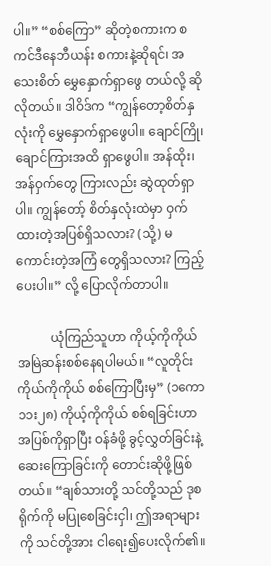ပါ။” “စစ်ကြော” ဆိုတဲ့စကားက စကင်ဒီနေဘီယန်း စကားနဲ့ဆိုရင်၊ အသေးစိတ် မွှေနှောက်ရှာဖွေ တယ်လို့ ဆိုလိုတယ်။ ဒါဝိဒ်က “ကျွန်တော့စိတ်နှလုံးကို မွှေနှောက်ရှာဖွေပါ။ ချောင်ကြို၊ ချောင်ကြားအထိ ရှာဖွေပါ။ အန်ထိုး၊ အန်ဝှက်တွေ ကြားလည်း ဆွဲထုတ်ရှာပါ။ ကျွန်တော့် စိတ်နှလုံးထဲမှာ ဝှက်ထားတဲ့အပြစ်ရှိသလား? (သို့) မကောင်းတဲ့အကြံ တွေရှိသလား? ကြည့်ပေးပါ။” လို့ ပြောလိုက်တာပါ။

           ယုံကြည်သူဟာ ကိုယ့်ကိုကိုယ် အမြဲဆန်းစစ်နေရပါမယ်။ “လူတိုင်းကိုယ်ကိုကိုယ် စစ်ကြောပြီးမှ” (၁ကော ၁၁း၂၈) ကိုယ့်ကိုကိုယ် စစ်ရခြင်းဟာ အပြစ်ကိုရှာပြီး ဝန်ခံဖို့ ခွင့်လွှတ်ခြင်းနဲ့ ဆေးကြောခြင်းကို တောင်းဆိုဖို့ဖြစ်တယ်။ “ချစ်သားတို့ သင်တို့သည် ဒုစရိုက်ကို မပြုစေခြင်းငှါ၊ ဤအရာများကို သင်တို့အား ငါရေး၍ပေးလိုက်၏။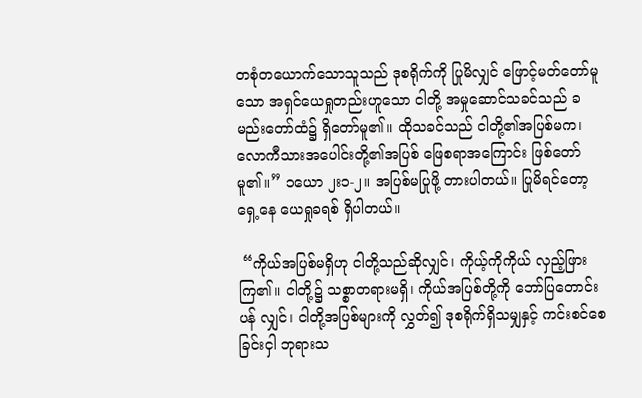တစုံတယောက်သောသူသည် ဒုစရိုက်ကို ပြုမိလျှင် ဖြောင့်မတ်တော်မူသော အရှင်ယေရှုတည်းဟူသော ငါတို့ အမှုဆောင်သခင်သည် ခမည်းတော်ထံ၌ ရှိတော်မူ၏။ ထိုသခင်သည် ငါတို့၏အပြစ်မက၊ လောကီသားအပေါင်းတို့၏အပြစ် ဖြေစရာအကြောင်း ဖြစ်တော်မူ၏။” ၁ယော ၂း၁-၂။ အပြစ်မပြုဖို့ တားပါတယ်။ ပြုမိရင်တော့ ရှေ့နေ ယေရှုခရစ် ရှိပါတယ်။

 “ကိုယ်အပြစ်မရှိဟု ငါတို့သည်ဆိုလျှင်၊ ကိုယ့်ကိုကိုယ် လှည့်ဖြားကြ၏။ ငါတို့၌ သစ္စာတရားမရှိ၊ ကိုယ်အပြစ်တို့ကို ဘော်ပြတောင်းပန် လျှင်၊ ငါတို့အပြစ်များကို လွှတ်၍ ဒုစရိုက်ရှိသမျှနှင့် ကင်းစင်စေခြင်းငှါ ဘုရားသ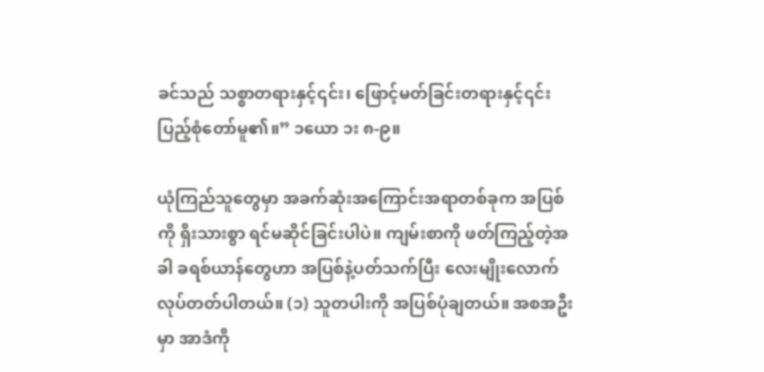ခင်သည် သစ္စာတရားနှင့်၎င်း၊ ဖြောင့်မတ်ခြင်းတရားနှင့်၎င်း ပြည့်စုံတော်မူ၏။” ၁ယော ၁း ၈-၉။

ယုံကြည်သူတွေမှာ အခက်ဆုံးအကြောင်းအရာတစ်ခုက အပြစ်ကို ရှိးသားစွာ ရင်မဆိုင်ခြင်းပါပဲ။ ကျမ်းစာကို ဖတ်ကြည့်တဲ့အခါ ခရစ်ယာန်တွေဟာ အပြစ်နဲ့ပတ်သက်ပြီး လေးမျိုးလောက် လုပ်တတ်ပါတယ်။ (၁) သူတပါးကို အပြစ်ပုံချတယ်။ အစအဦးမှာ အာဒံကို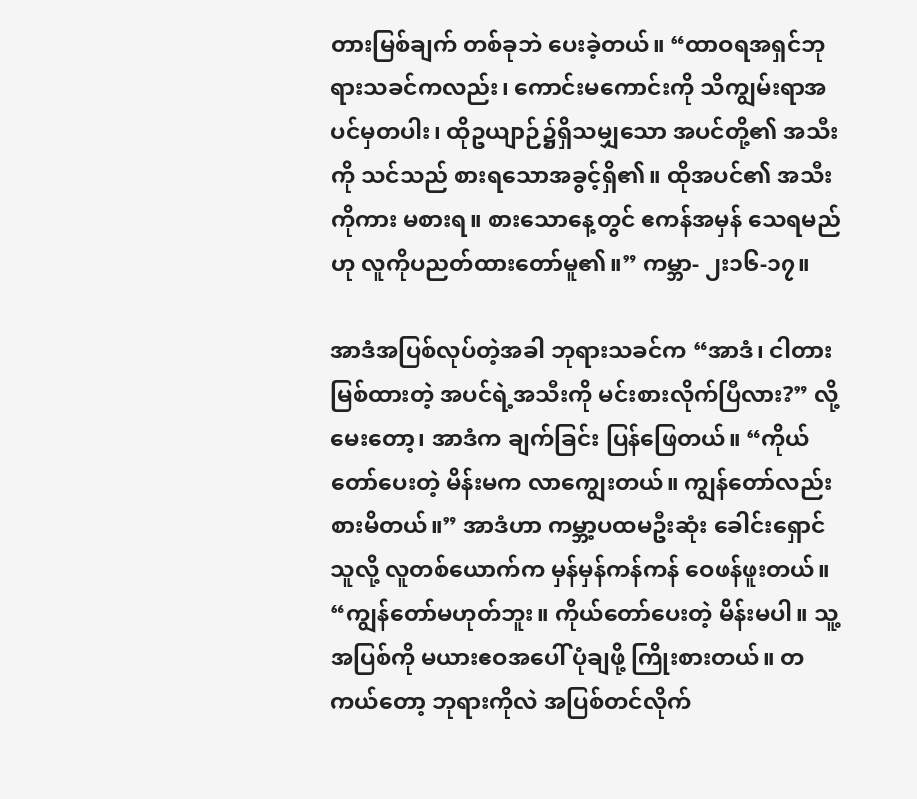တားမြစ်ချက် တစ်ခုဘဲ ပေးခဲ့တယ်။ “ထာဝရအရှင်ဘုရားသခင်ကလည်း၊ ကောင်းမကောင်းကို သိကျွမ်းရာအပင်မှတပါး၊ ထိုဥယျာဉ်၌ရှိသမျှသော အပင်တို့၏ အသီးကို သင်သည် စားရသောအခွင့်ရှိ၏။ ထိုအပင်၏ အသီးကိုကား မစားရ။ စားသောနေ့တွင် ဧကန်အမှန် သေရမည်ဟု လူကိုပညတ်ထားတော်မူ၏။” ကမ္ဘာ- ၂း၁၆-၁၇။

အာဒံအပြစ်လုပ်တဲ့အခါ ဘုရားသခင်က “အာဒံ၊ ငါတားမြစ်ထားတဲ့ အပင်ရဲ့အသီးကို မင်းစားလိုက်ပြီလား?” လို့ မေးတော့၊ အာဒံက ချက်ခြင်း ပြန်ဖြေတယ်။ “ကိုယ်တော်ပေးတဲ့ မိန်းမက လာကျွေးတယ်။ ကျွန်တော်လည်း စားမိတယ်။” အာဒံဟာ ကမ္ဘာ့ပထမဦးဆုံး ခေါင်းရှောင်သူလို့ လူတစ်ယောက်က မှန်မှန်ကန်ကန် ဝေဖန်ဖူးတယ်။ “ကျွန်တော်မဟုတ်ဘူး။ ကိုယ်တော်ပေးတဲ့ မိန်းမပါ။ သူ့အပြစ်ကို မယားဧဝအပေါ် ပုံချဖို့ ကြိုးစားတယ်။ တကယ်တော့ ဘုရားကိုလဲ အပြစ်တင်လိုက်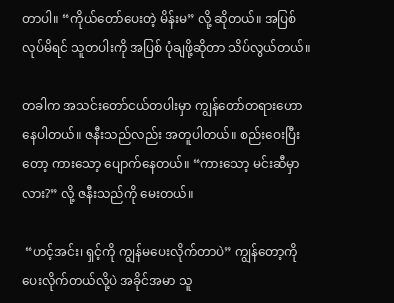တာပါ။ “ကိုယ်တော်ပေးတဲ့ မိန်းမ” လို့ ဆိုတယ်။ အပြစ်လုပ်မိရင် သူတပါးကို အပြစ် ပုံချဖို့ဆိုတာ သိပ်လွယ်တယ်။

တခါက အသင်းတော်ငယ်တပါးမှာ ကျွန်တော်တရားဟောနေပါတယ်။ ဇနီးသည်လည်း အတူပါတယ်။ စည်းဝေးပြီးတော့ ကားသော့ ပျောက်နေတယ်။ “ကားသော့ မင်းဆီမှာလား?” လို့ ဇနီးသည်ကို မေးတယ်။

 “ဟင့်အင်း၊ ရှင့်ကို ကျွန်မပေးလိုက်တာပဲ” ကျွန်တော့ကို ပေးလိုက်တယ်လို့ပဲ အခိုင်အမာ သူ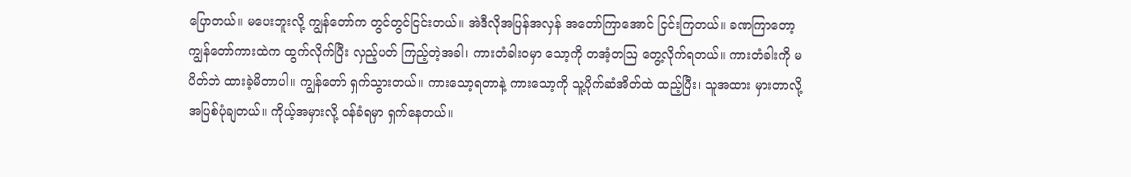ပြောတယ်။ မပေးဘူးလို့ ကျွန်တော်က တွင်တွင်ငြင်းတယ်။ အဲဒီလိုအပြန်အလှန် အတော်ကြာအောင် ငြင်းကြတယ်။ ခဏကြာတော့ ကျွန်တော်ကားထဲက ထွက်လိုက်ပြီး လှည့်ပတ် ကြည့်တဲ့အခါ၊ ကားတံခါးဝမှာ သော့ကို တအံ့တဩ တွေ့လိုက်ရတယ်။ ကားတံခါးကို မပိတ်ဘဲ ထားခဲ့မိတာပါ။ ကျွန်တော် ရှက်သွားတယ်။ ကားသော့ရတာနဲ့ ကားသော့ကို သူ့ပိုက်ဆံအိတ်ထဲ ထည့်ပြီး၊ သူအထား မှားတာလို့ အပြစ်ပုံချတယ်။ ကိုယ့်အမှားလို့ ဝန်ခံရမှာ ရှက်နေတယ်။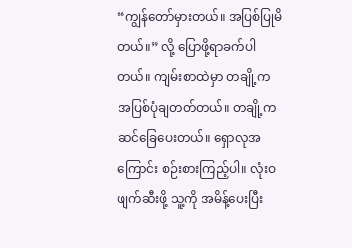“ကျွန်တော်မှားတယ်။ အပြစ်ပြုမိတယ်။” လို့ ပြောဖို့ရာခက်ပါတယ်။ ကျမ်းစာထဲမှာ တချို့က အပြစ်ပုံချတတ်တယ်။ တချို့က ဆင်ခြေပေးတယ်။ ရှောလုအကြောင်း စဉ်းစားကြည့်ပါ။ လုံးဝဖျက်ဆီးဖို့ သူ့ကို အမိန့်ပေးပြီး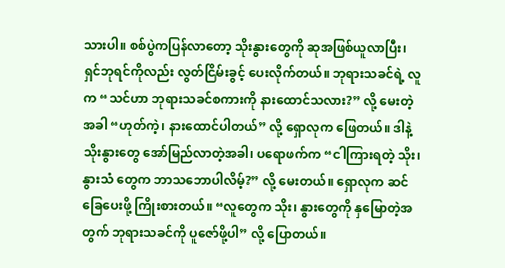သားပါ။ စစ်ပွဲကပြန်လာတော့ သိုးနွားတွေကို ဆုအဖြစ်ယူလာပြီး၊ ရှင်ဘုရင်ကိုလည်း လွတ်ငြိမ်းခွင့် ပေးလိုက်တယ်။ ဘုရားသခင်ရဲ့ လူက “သင်ဟာ ဘုရားသခင်စကားကို နားထောင်သလား?” လို့ မေးတဲ့အခါ “ဟုတ်ကဲ့၊ နားထောင်ပါတယ်” လို့ ရှောလုက ဖြေတယ်။ ဒါနဲ့ သိုးနွားတွေ အော်မြည်လာတဲ့အခါ၊ ပရောဖက်က “ငါကြားရတဲ့ သိုး၊ နွားသံ တွေက ဘာသဘောပါလိမ့်?” လို့ မေးတယ်။ ရှောလုက ဆင်ခြေပေးဖို့ ကြိုးစားတယ်။ “လူတွေက သိုး၊ နွားတွေကို နှမြောတဲ့အတွက် ဘုရားသခင်ကို ပူဇော်ဖို့ပါ” လို့ ပြောတယ်။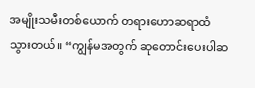အမျိုးသမီးတစ်ယောက် တရားဟောဆရာထံ သွားတယ်။ “ကျွန်မအတွက် ဆုတောင်းပေးပါဆ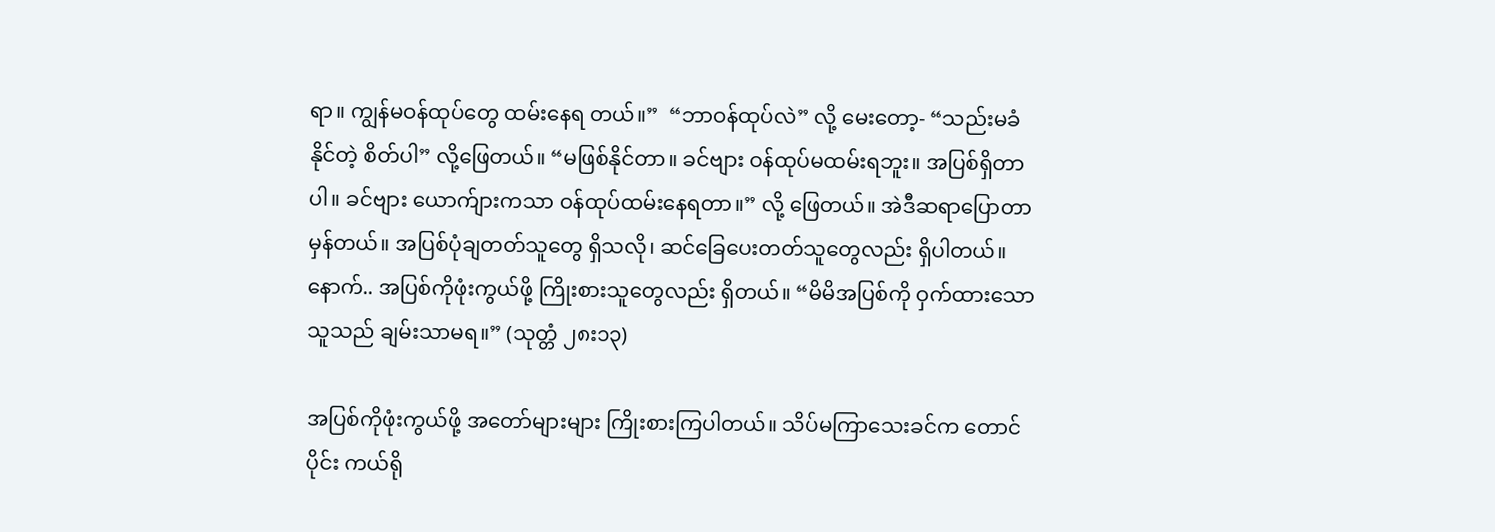ရာ။ ကျွန်မဝန်ထုပ်တွေ ထမ်းနေရ တယ်။”  “ဘာဝန်ထုပ်လဲ” လို့ မေးတော့- “သည်းမခံနိုင်တဲ့ စိတ်ပါ” လို့ဖြေတယ်။ “မဖြစ်နိုင်တာ။ ခင်ဗျား ဝန်ထုပ်မထမ်းရဘူး။ အပြစ်ရှိတာပါ။ ခင်ဗျား ယောက်ျားကသာ ဝန်ထုပ်ထမ်းနေရတာ။” လို့ ဖြေတယ်။ အဲဒီဆရာပြောတာ မှန်တယ်။ အပြစ်ပုံချတတ်သူတွေ ရှိသလို၊ ဆင်ခြေပေးတတ်သူတွေလည်း ရှိပါတယ်။ နောက်.. အပြစ်ကိုဖုံးကွယ်ဖို့ ကြိုးစားသူတွေလည်း ရှိတယ်။ “မိမိအပြစ်ကို ဝှက်ထားသောသူသည် ချမ်းသာမရ။” (သုတ္တံ ၂၈း၁၃)

အပြစ်ကိုဖုံးကွယ်ဖို့ အတော်များများ ကြိုးစားကြပါတယ်။ သိပ်မကြာသေးခင်က တောင်ပိုင်း ကယ်ရို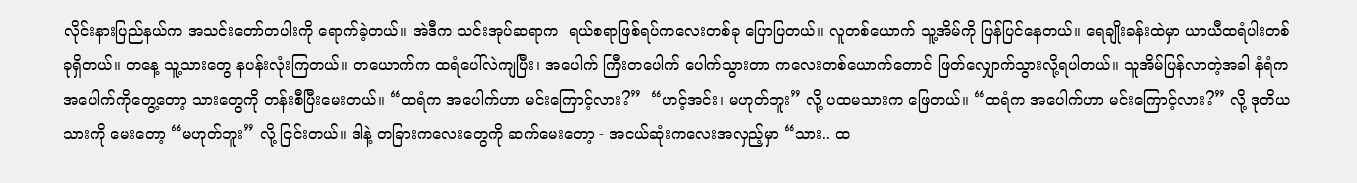လိုင်းနားပြည်နယ်က အသင်းတော်တပါးကို ရောက်ခဲ့တယ်။ အဲဒီက သင်းအုပ်ဆရာက  ရယ်စရာဖြစ်ရပ်ကလေးတစ်ခု ပြောပြတယ်။ လူတစ်ယောက် သူ့အိမ်ကို ပြန်ပြင်နေတယ်။ ရေချိုးခန်းထဲမှာ ယာယီထရံပါးတစ်ခုရှိတယ်။ တနေ့ သူ့သားတွေ နပန်းလုံးကြတယ်။ တယောက်က ထရံပေါ်လဲကျပြီး၊ အပေါက် ကြီးတပေါက် ပေါက်သွားတာ ကလေးတစ်ယောက်တောင် ဖြတ်လျှောက်သွားလို့ရပါတယ်။ သူအိမ်ပြန်လာတဲ့အခါ နံရံက အပေါက်ကိုတွေ့တော့ သားတွေကို တန်းစီပြီးမေးတယ်။ “ထရံက အပေါက်ဟာ မင်းကြောင့်လား?”  “ဟင့်အင်း၊ မဟုတ်ဘူး” လို့ ပထမသားက ဖြေတယ်။ “ထရံက အပေါက်ဟာ မင်းကြောင့်လား?” လို့ ဒုတိယသားကို မေးတော့ “မဟုတ်ဘူး” လို့ ငြင်းတယ်။ ဒါနဲ့ တခြားကလေးတွေကို ဆက်မေးတော့ - အငယ်ဆုံးကလေးအလှည့်မှာ “သား.. ထ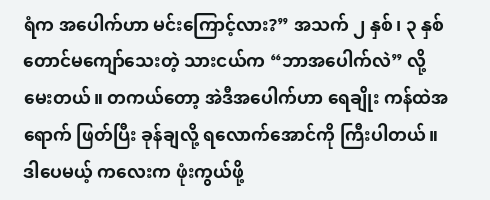ရံက အပေါက်ဟာ မင်းကြောင့်လား?” အသက် ၂ နှစ်၊ ၃ နှစ် တောင်မကျော်သေးတဲ့ သားငယ်က “ဘာအပေါက်လဲ” လို့ မေးတယ်။ တကယ်တော့ အဲဒီအပေါက်ဟာ ရေချိုး ကန်ထဲအရောက် ဖြတ်ပြီး ခုန်ချလို့ ရလောက်အောင်ကို ကြီးပါတယ်။ ဒါပေမယ့် ကလေးက ဖုံးကွယ်ဖို့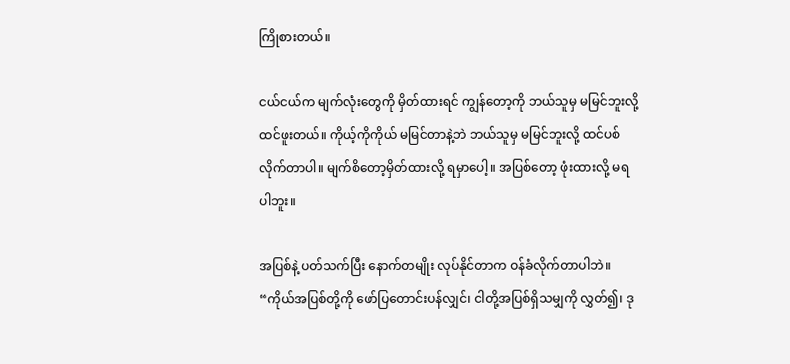ကြိုစားတယ်။

ငယ်ငယ်က မျက်လုံးတွေကို မှိတ်ထားရင် ကျွန်တော့ကို ဘယ်သူမှ မမြင်ဘူးလို့ ထင်ဖူးတယ်။ ကိုယ့်ကိုကိုယ် မမြင်တာနဲ့ဘဲ ဘယ်သူမှ မမြင်ဘူးလို့ ထင်ပစ်လိုက်တာပါ။ မျက်စိတော့မှိတ်ထားလို့ ရမှာပေါ့။ အပြစ်တော့ ဖုံးထားလို့ မရပါဘူး။

အပြစ်နဲ့ ပတ်သက်ပြီး နောက်တမျိုး လုပ်နိုင်တာက ဝန်ခံလိုက်တာပါဘဲ။ “ကိုယ်အပြစ်တို့ကို ဖော်ပြတောင်းပန်လျှင်၊ ငါတို့အပြစ်ရှိသမျှကို လွှတ်၍၊ ဒု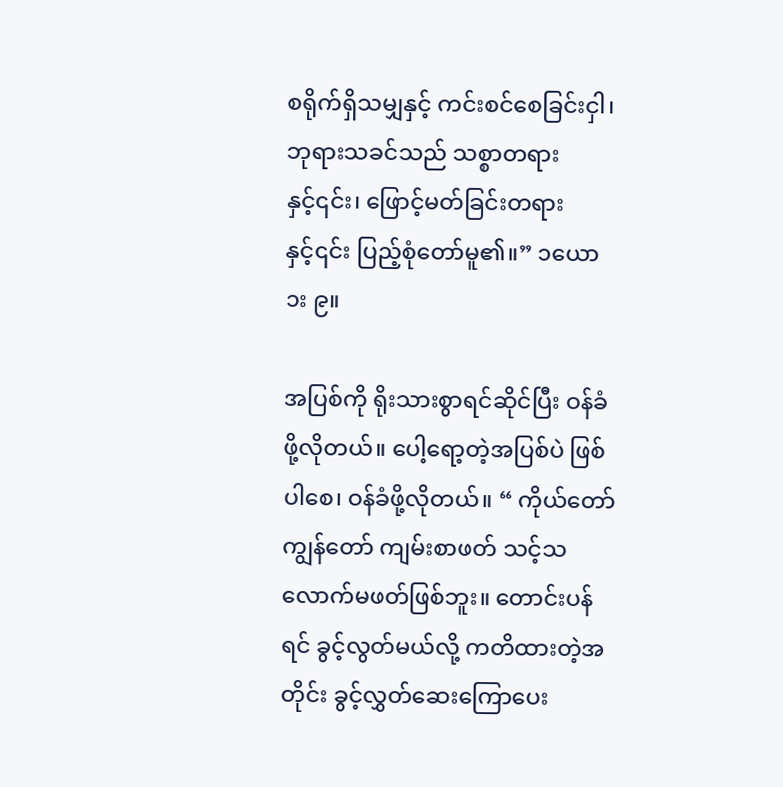စရိုက်ရှိသမျှနှင့် ကင်းစင်စေခြင်းငှါ၊ ဘုရားသခင်သည် သစ္စာတရားနှင့်၎င်း၊ ဖြောင့်မတ်ခြင်းတရားနှင့်၎င်း ပြည့်စုံတော်မူ၏။” ၁ယော ၁း ၉။

အပြစ်ကို ရိုးသားစွာရင်ဆိုင်ပြီး ဝန်ခံဖို့လိုတယ်။ ပေါ့ရော့တဲ့အပြစ်ပဲ ဖြစ်ပါစေ၊ ဝန်ခံဖို့လိုတယ်။ “ ကိုယ်တော် ကျွန်တော် ကျမ်းစာဖတ် သင့်သလောက်မဖတ်ဖြစ်ဘူး။ တောင်းပန်ရင် ခွင့်လွတ်မယ်လို့ ကတိထားတဲ့အတိုင်း ခွင့်လွှတ်ဆေးကြောပေး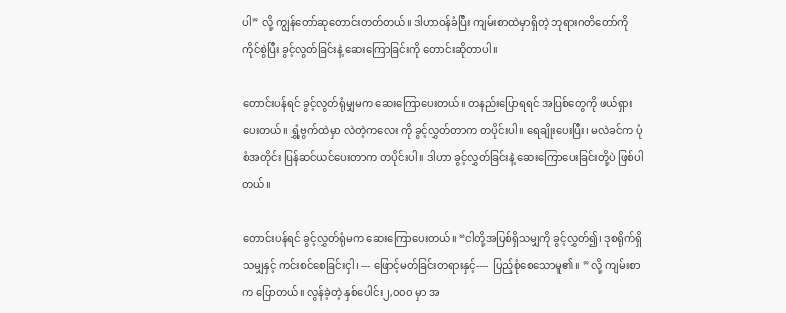ပါ” လို့ ကျွန်တော်ဆုတောင်းတတ်တယ်။ ဒါဟာဝန်ခံပြီး ကျမ်းစာထဲမှာရှိတဲ့ ဘုရားဂတိတော်ကို ကိုင်စွဲပြီး ခွင့်လွတ်ခြင်းနဲ့ ဆေးကြောခြင်းကို တောင်းဆိုတာပါ။

တောင်းပန်ရင် ခွင့်လွတ်ရုံမျှမက ဆေးကြောပေးတယ်။ တနည်းပြောရရင် အပြစ်တွေကို ဖယ်ရှားပေးတယ်။ ရွှံ့ဗွက်ထဲမှာ လဲတဲ့ကလေး ကို ခွင့်လွှတ်တာက တပိုင်းပါ။ ရေချိုးပေးပြီး၊ မလဲခင်က ပုံစံအတိုင်း ပြန်ဆင်ယင်ပေးတာက တပိုင်းပါ။ ဒါဟာ ခွင့်လွှတ်ခြင်းနဲ့ ဆေးကြောပေးခြင်းတို့ပဲ ဖြစ်ပါတယ်။

တောင်းပန်ရင် ခွင့်လွှတ်ရုံမက ဆေးကြောပေးတယ်။ “ငါတို့အပြစ်ရှိသမျှကို ခွင့်လွှတ်၍၊ ဒုစရိုက်ရှိသမျှနှင့် ကင်းစင်စေခြင်းငှါ၊ --- ဖြောင့်မတ်ခြင်းတရားနှင့်----  ပြည့်စုံစေသောမူ၏။ ” လို့ ကျမ်းစာက ပြောတယ်။ လွန်ခဲ့တဲ့ နှစ်ပေါင်း၂,၀၀၀ မှာ အ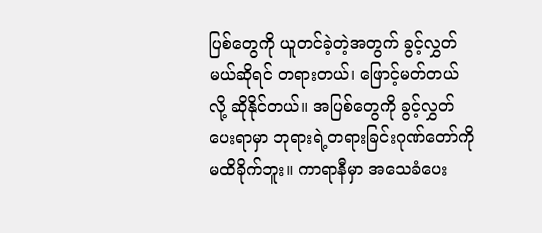ပြစ်တွေကို ယူတင်ခဲ့တဲ့အတွက် ခွင့်လွှတ်မယ်ဆိုရင် တရားတယ်၊ ဖြောင့်မတ်တယ်လို့ ဆိုနိုင်တယ်။ အပြစ်တွေကို ခွင့်လွှတ်ပေးရာမှာ ဘုရားရဲ့တရားခြင်းဂုဏ်တော်ကို မထိခိုက်ဘူး။ ကာရာနီမှာ အသေခံပေး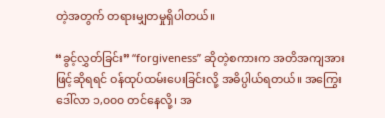တဲ့အတွက် တရားမျှတမှုရှိပါတယ်။

“ခွင့်လွှတ်ခြင်း” “forgiveness” ဆိုတဲ့စကားက အတိအကျအားဖြင့်ဆိုရရင် ဝန်ထုပ်ထမ်းပေးခြင်းလို့ အဓိပ္ပါယ်ရတယ်။ အကြွေးဒေါ်လာ ၁,၀၀၀ တင်နေလို့၊ အ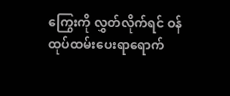ကြွေးကို လွှတ်လိုက်ရင် ဝန်ထုပ်ထမ်းပေးရာရောက်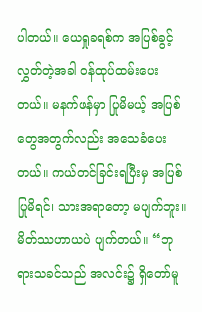ပါတယ်။ ယေရှုခရစ်က အပြစ်ခွင့်လွှတ်တဲ့အခါ ဝန်ထုပ်ထမ်းပေးတယ်။ မနက်ဖန်မှာ ပြုမိမယ့် အပြစ်တွေအတွက်လည်း အသေခံပေးတယ်။ ကယ်တင်ခြင်းရပြီးမှ အပြစ်ပြုမိရင်၊ သားအရာတော့ မပျက်ဘူး။ မိတ်ဿဟာယပဲ ပျက်တယ်။ “ဘုရားသခင်သည် အလင်း၌ ရှိတော်မူ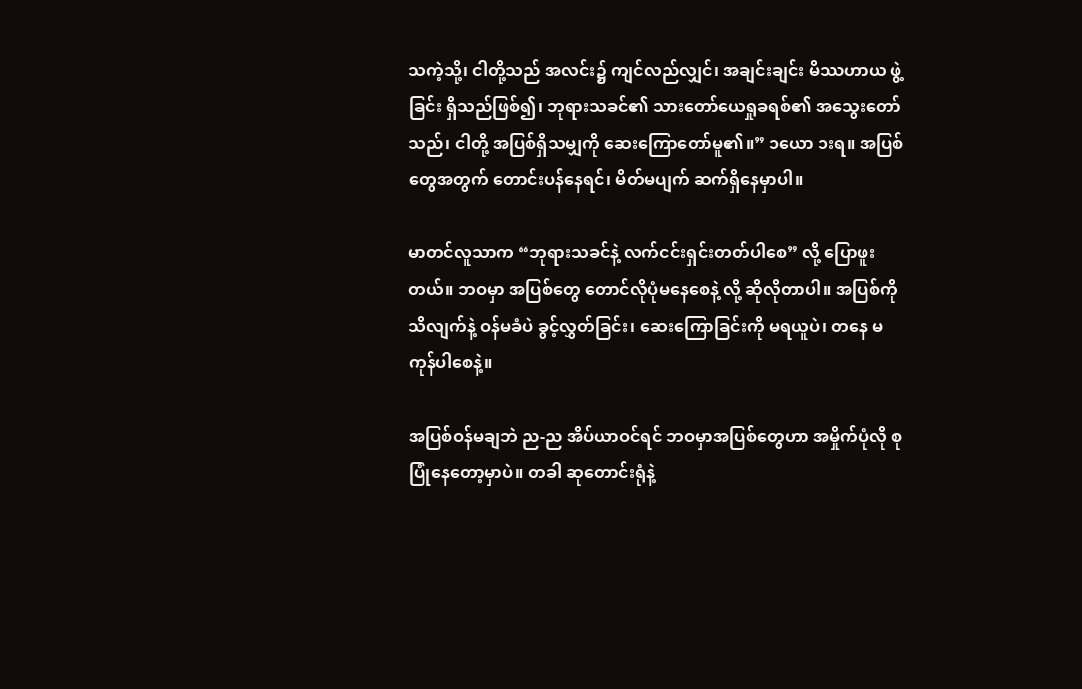သကဲ့သို့၊ ငါတို့သည် အလင်း၌ ကျင်လည်လျှင်၊ အချင်းချင်း မိဿဟာယ ဖွဲ့ခြင်း ရှိသည်ဖြစ်၍၊ ဘုရားသခင်၏ သားတော်ယေရှုခရစ်၏ အသွေးတော်သည်၊ ငါတို့ အပြစ်ရှိသမျှကို ဆေးကြောတော်မူ၏။” ၁ယော ၁းရ။ အပြစ်တွေအတွက် တောင်းပန်နေရင်၊ မိတ်မပျက် ဆက်ရှိနေမှာပါ။

မာတင်လူသာက “ဘုရားသခင်နဲ့ လက်ငင်းရှင်းတတ်ပါစေ” လို့ ပြောဖူးတယ်။ ဘဝမှာ အပြစ်တွေ တောင်လိုပုံမနေစေနဲ့ လို့ ဆိုလိုတာပါ။ အပြစ်ကို သိလျက်နဲ့ ဝန်မခံပဲ ခွင့်လွှတ်ခြင်း၊ ဆေးကြောခြင်းကို မရယူပဲ၊ တနေ မကုန်ပါစေနဲ့။

အပြစ်ဝန်မချဘဲ ည-ည အိပ်ယာဝင်ရင် ဘဝမှာအပြစ်တွေဟာ အမှိုက်ပုံလို စုပြုံနေတော့မှာပဲ။ တခါ ဆုတောင်းရုံနဲ့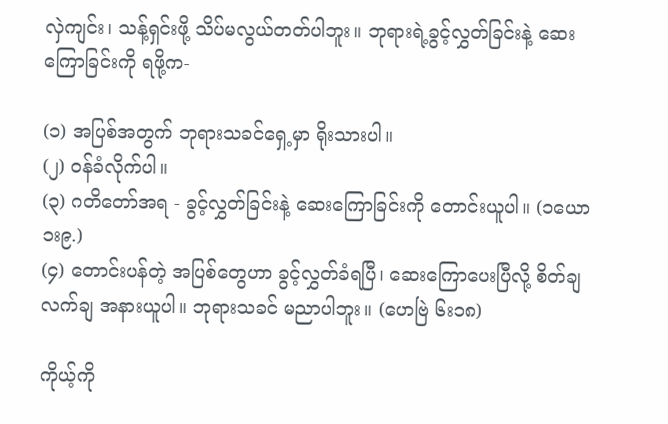လှဲကျင်း၊ သန့်ရှင်းဖို့ သိပ်မလွယ်တတ်ပါဘူး။ ဘုရားရဲ့ခွင့်လွှတ်ခြင်းနဲ့ ဆေးကြောခြင်းကို ရဖို့က-

(၁) အပြစ်အတွက် ဘုရားသခင်ရှေ့မှာ ရိုးသားပါ။
(၂) ဝန်ခံလိုက်ပါ။
(၃) ဂတိတော်အရ - ခွင့်လွှတ်ခြင်းနဲ့ ဆေးကြောခြင်းကို တောင်းယူပါ။ (၁ယော ၁း၉.)
(၄) တောင်းပန်တဲ့ အပြစ်တွေဟာ ခွင့်လွှတ်ခံရပြီ၊ ဆေးကြောပေးပြီလို့ စိတ်ချလက်ချ အနားယူပါ။ ဘုရားသခင် မညာပါဘူး။ (ဟေဗြဲ ၆း၁၈)

ကိုယ့်ကို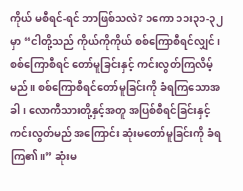ကိုယ် မစီရင်-ရင် ဘာဖြစ်သလဲ? ၁ကော ၁၁း၃၁-၃၂ မှာ “ငါတို့သည် ကိုယ်ကိုကိုယ် စစ်ကြောစီရင်လျှင်၊ စစ်ကြောစီရင် တော်မူခြင်းနှင့် ကင်းလွတ်ကြလိမ့်မည်။ စစ်ကြောစီရင်တော်မူခြင်းကို ခံရကြသောအခါ၊ လောကီသားတို့နှင့်အတူ အပြစ်စီရင်ခြင်းနှင့် ကင်းလွတ်မည် အကြောင်း ဆုံးမတော်မူခြင်းကို ခံရကြ၏။” ဆုံးမ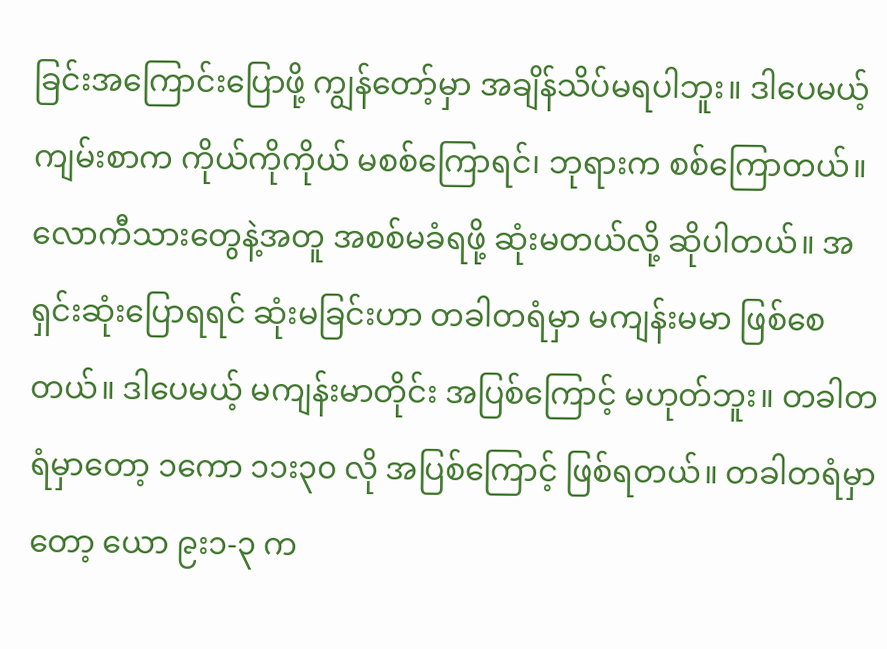ခြင်းအကြောင်းပြောဖို့ ကျွန်တော့်မှာ အချိန်သိပ်မရပါဘူး။ ဒါပေမယ့် ကျမ်းစာက ကိုယ်ကိုကိုယ် မစစ်ကြောရင်၊ ဘုရားက စစ်ကြောတယ်။ လောကီသားတွေနဲ့အတူ အစစ်မခံရဖို့ ဆုံးမတယ်လို့ ဆိုပါတယ်။ အရှင်းဆုံးပြောရရင် ဆုံးမခြင်းဟာ တခါတရံမှာ မကျန်းမမာ ဖြစ်စေတယ်။ ဒါပေမယ့် မကျန်းမာတိုင်း အပြစ်ကြောင့် မဟုတ်ဘူး။ တခါတရံမှာတော့ ၁ကော ၁၁း၃၀ လို အပြစ်ကြောင့် ဖြစ်ရတယ်။ တခါတရံမှာတော့ ယော ၉း၁-၃ က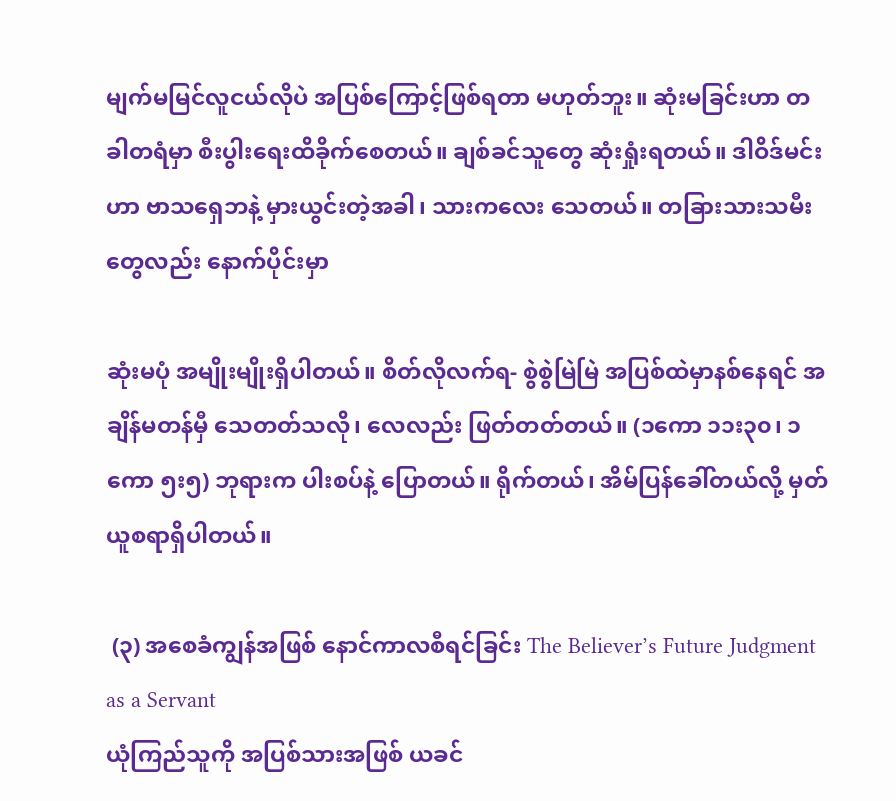မျက်မမြင်လူငယ်လိုပဲ အပြစ်ကြောင့်ဖြစ်ရတာ မဟုတ်ဘူး။ ဆုံးမခြင်းဟာ တခါတရံမှာ စီးပွါးရေးထိခိုက်စေတယ်။ ချစ်ခင်သူတွေ ဆုံးရှုံးရတယ်။ ဒါဝိဒ်မင်းဟာ ဗာသရှေဘနဲ့ မှားယွင်းတဲ့အခါ၊ သားကလေး သေတယ်။ တခြားသားသမီးတွေလည်း နောက်ပိုင်းမှာ

ဆုံးမပုံ အမျိုးမျိုးရှိပါတယ်။ စိတ်လိုလက်ရ- စွဲစွဲမြဲမြဲ အပြစ်ထဲမှာနစ်နေရင် အချိန်မတန်မှီ သေတတ်သလို၊ လေလည်း ဖြတ်တတ်တယ်။ (၁ကော ၁၁း၃၀၊ ၁ကော ၅း၅) ဘုရားက ပါးစပ်နဲ့ ပြောတယ်။ ရိုက်တယ်၊ အိမ်ပြန်ခေါ်တယ်လို့ မှတ်ယူစရာရှိပါတယ်။

 (၃) အစေခံကျွန်အဖြစ် နောင်ကာလစီရင်ခြင်း The Believer’s Future Judgment as a Servant
ယုံကြည်သူကို အပြစ်သားအဖြစ် ယခင်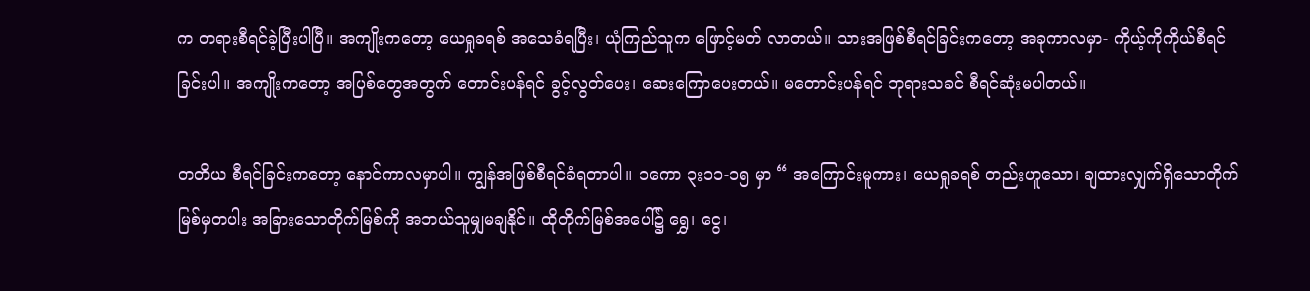က တရားစီရင်ခဲ့ပြီးပါပြီ။ အကျိုးကတော့ ယေရှုခရစ် အသေခံရပြီး၊ ယုံကြည်သူက ဖြောင့်မတ် လာတယ်။ သားအဖြစ်စီရင်ခြင်းကတော့ အခုကာလမှာ- ကိုယ့်ကိုကိုယ်စီရင်ခြင်းပါ။ အကျိုးကတော့ အပြစ်တွေအတွက် တောင်းပန်ရင် ခွင့်လွတ်ပေး၊ ဆေးကြောပေးတယ်။ မတောင်းပန်ရင် ဘုရားသခင် စီရင်ဆုံးမပါတယ်။

တတိယ စီရင်ခြင်းကတော့ နောင်ကာလမှာပါ။ ကျွန်အဖြစ်စီရင်ခံရတာပါ။ ၁ကော ၃း၁၁-၁၅ မှာ “ အကြောင်းမူကား၊ ယေရှုခရစ် တည်းဟူသော၊ ချထားလျှက်ရှိသောတိုက်မြစ်မှတပါး အခြားသောတိုက်မြစ်ကို အဘယ်သူမျှမချနိုင်။ ထိုတိုက်မြစ်အပေါ်၌ ရွှေ၊ ငွေ၊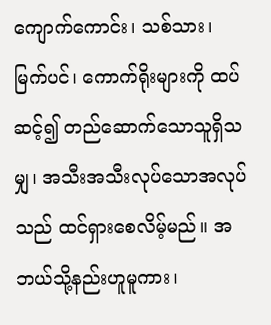ကျောက်ကောင်း၊ သစ်သား၊ မြက်ပင်၊ ကောက်ရိုးများကို ထပ်ဆင့်၍ တည်ဆောက်သောသူရှိသမျှ၊ အသီးအသီးလုပ်သောအလုပ်သည် ထင်ရှားစေလိမ့်မည်။ အဘယ်သို့နည်းဟူမူကား၊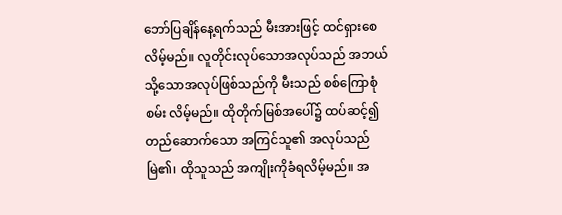ဘော်ပြချိန်နေ့ရက်သည် မီးအားဖြင့် ထင်ရှားစေလိမ့်မည်။ လူတိုင်းလုပ်သောအလုပ်သည် အဘယ်သို့သောအလုပ်ဖြစ်သည်ကို မီးသည် စစ်ကြောစုံစမ်း လိမ့်မည်။ ထိုတိုက်မြစ်အပေါ်၌ ထပ်ဆင့်၍ တည်ဆောက်သော အကြင်သူ၏ အလုပ်သည်မြဲ၏၊ ထိုသူသည် အကျိုးကိုခံရလိမ့်မည်။ အ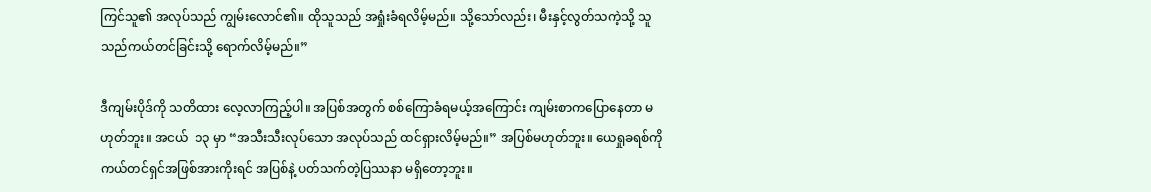ကြင်သူ၏ အလုပ်သည် ကျွမ်းလောင်၏။ ထိုသူသည် အရှုံးခံရလိမ့်မည်။ သို့သော်လည်း၊ မီးနှင့်လွတ်သကဲ့သို့ သူသည်ကယ်တင်ခြင်းသို့ ရောက်လိမ့်မည်။”

ဒီကျမ်းပိုဒ်ကို သတိထား လေ့လာကြည့်ပါ။ အပြစ်အတွက် စစ်ကြောခံရမယ့်အကြောင်း ကျမ်းစာကပြောနေတာ မဟုတ်ဘူး။ အငယ်  ၁၃ မှာ “အသီးသီးလုပ်သော အလုပ်သည် ထင်ရှားလိမ့်မည်။” အပြစ်မဟုတ်ဘူး။ ယေရှုခရစ်ကို ကယ်တင်ရှင်အဖြစ်အားကိုးရင် အပြစ်နဲ့ ပတ်သက်တဲ့ပြဿနာ မရှိတော့ဘူး။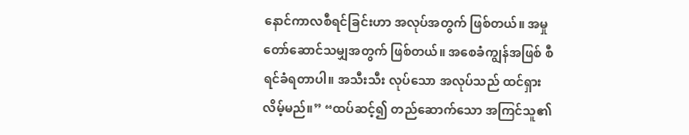နောင်ကာလစီရင်ခြင်းဟာ အလုပ်အတွက် ဖြစ်တယ်။ အမှုတော်ဆောင်သမျှအတွက် ဖြစ်တယ်။ အစေခံကျွန်အဖြစ် စီရင်ခံရတာပါ။ အသီးသီး လုပ်သော အလုပ်သည် ထင်ရှားလိမ့်မည်။” “ထပ်ဆင့်၍ တည်ဆောက်သော အကြင်သူ၏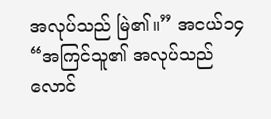အလုပ်သည် မြဲ၏။” အငယ်၁၄ “အကြင်သူ၏ အလုပ်သည် လောင်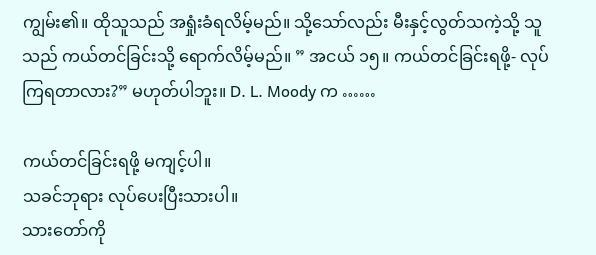ကျွမ်း၏။ ထိုသူသည် အရှုံးခံရလိမ့်မည်။ သို့သော်လည်း မီးနှင့်လွတ်သကဲ့သို့ သူသည် ကယ်တင်ခြင်းသို့ ရောက်လိမ့်မည်။ ” အငယ် ၁၅။ ကယ်တင်ခြင်းရဖို့- လုပ်ကြရတာလား?” မဟုတ်ပါဘူး။ D. L. Moody က ……

ကယ်တင်ခြင်းရဖို့ မကျင့်ပါ။
သခင်ဘုရား လုပ်ပေးပြီးသားပါ။
သားတော်ကို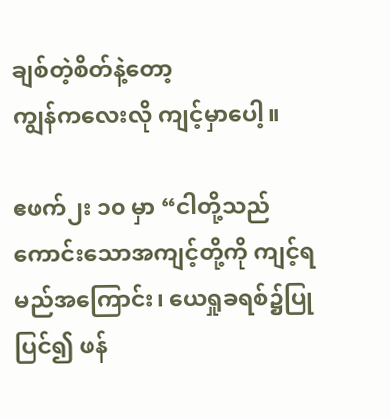ချစ်တဲ့စိတ်နဲ့တော့
ကျွန်ကလေးလို ကျင့်မှာပေါ့။

ဧဖက်၂း ၁၀ မှာ “ငါတို့သည် ကောင်းသောအကျင့်တို့ကို ကျင့်ရမည်အကြောင်း၊ ယေရှုခရစ်၌ပြုပြင်၍ ဖန်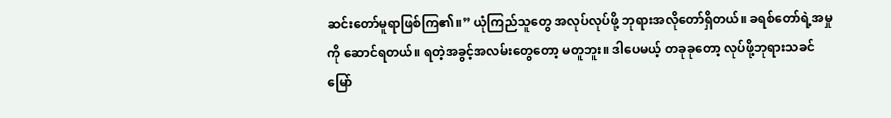ဆင်းတော်မူရာဖြစ်ကြ၏။” ယုံကြည်သူတွေ အလုပ်လုပ်ဖို့ ဘုရားအလိုတော်ရှိတယ်။ ခရစ်တော်ရဲ့အမှုကို ဆောင်ရတယ်။ ရတဲ့အခွင့်အလမ်းတွေတော့ မတူဘူး။ ဒါပေမယ့် တခုခုတော့ လုပ်ဖို့ဘုရားသခင် မြော်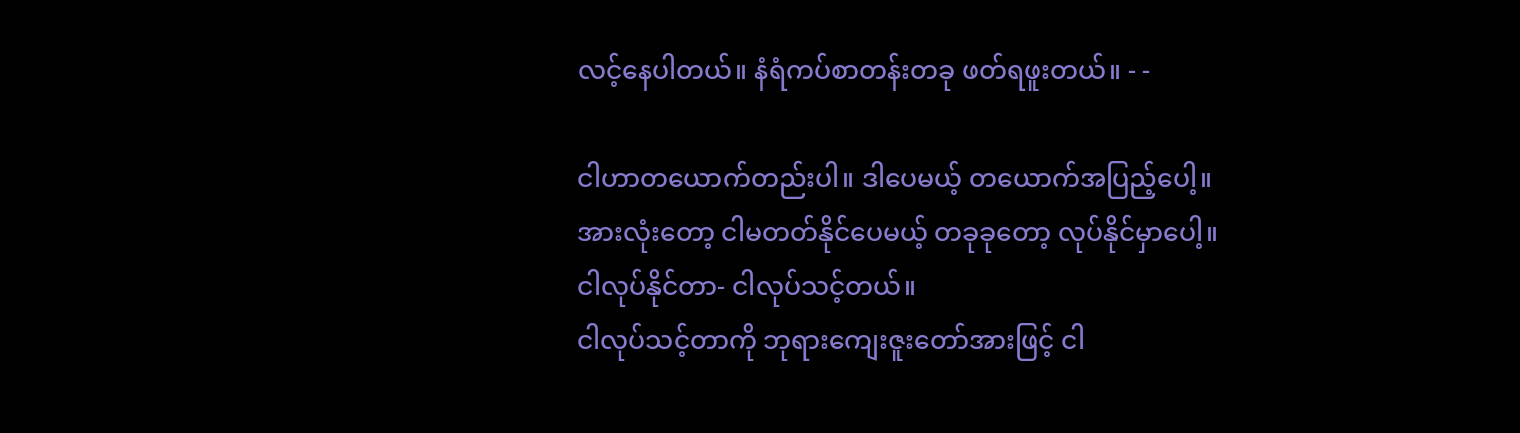လင့်နေပါတယ်။ နံရံကပ်စာတန်းတခု ဖတ်ရဖူးတယ်။ - -

ငါဟာတယောက်တည်းပါ။ ဒါပေမယ့် တယောက်အပြည့်ပေါ့။
အားလုံးတော့ ငါမတတ်နိုင်ပေမယ့် တခုခုတော့ လုပ်နိုင်မှာပေါ့။
ငါလုပ်နိုင်တာ- ငါလုပ်သင့်တယ်။
ငါလုပ်သင့်တာကို ဘုရားကျေးဇူးတော်အားဖြင့် ငါ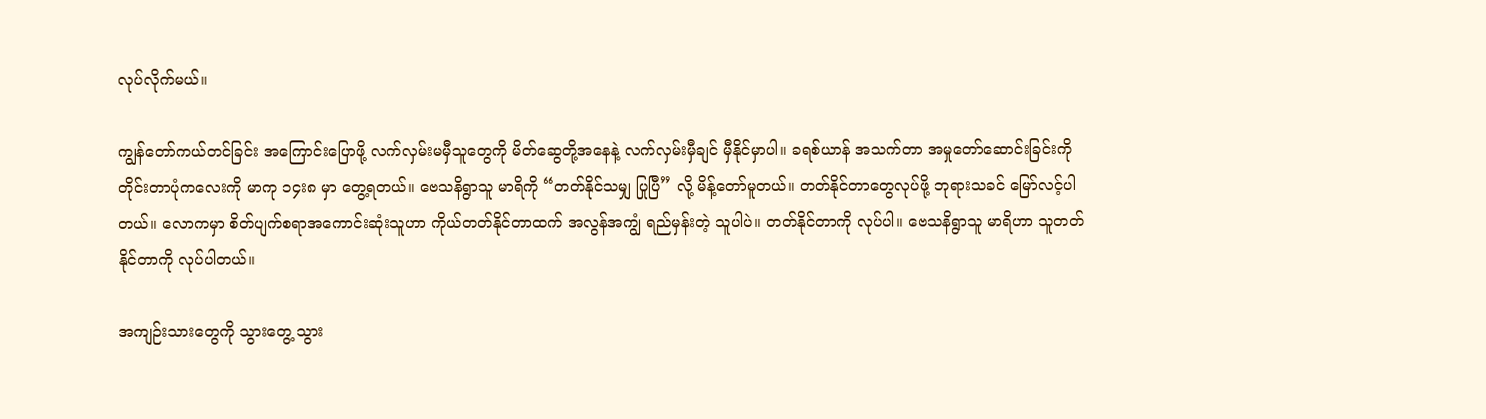လုပ်လိုက်မယ်။

ကျွန်တော်ကယ်တင်ခြင်း အကြောင်းပြောဖို့ လက်လှမ်းမမှီသူတွေကို မိတ်ဆွေတို့အနေနဲ့ လက်လှမ်းမှီချင် မှီနိုင်မှာပါ။ ခရစ်ယာန် အသက်တာ အမှုတော်ဆောင်းခြင်းကို တိုင်းတာပုံကလေးကို မာကု ၁၄း၈ မှာ တွေ့ရတယ်။ ဗေသနိရွာသူ မာရိကို “တတ်နိုင်သမျှ ပြုပြီ” လို့ မိန့်တော်မူတယ်။ တတ်နိုင်တာတွေလုပ်ဖို့ ဘုရားသခင် မြော်လင့်ပါတယ်။ လောကမှာ စိတ်ပျက်စရာအကောင်းဆုံးသူဟာ ကိုယ်တတ်နိုင်တာထက် အလွန်အကျွံ ရည်မှန်းတဲ့ သူပါပဲ။ တတ်နိုင်တာကို လုပ်ပါ။ ဗေသနိရွာသူ မာရိဟာ သူတတ်နိုင်တာကို လုပ်ပါတယ်။

အကျဉ်းသားတွေကို သွားတွေ့ သွား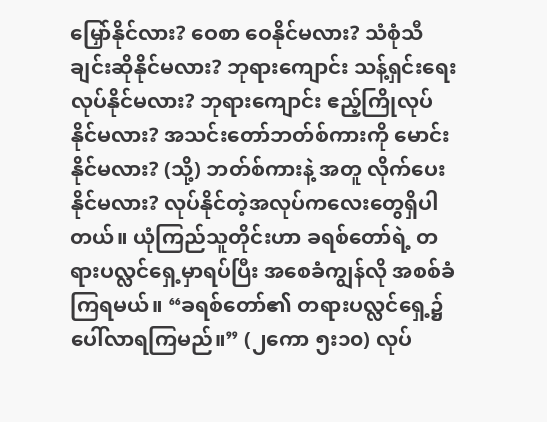မြှော်နိုင်လား? ဝေစာ ဝေနိုင်မလား? သံစုံသီချင်းဆိုနိုင်မလား? ဘုရားကျောင်း သန့်ရှင်းရေး လုပ်နိုင်မလား? ဘုရားကျောင်း ဧည့်ကြိုလုပ်နိုင်မလား? အသင်းတော်ဘတ်စ်ကားကို မောင်းနိုင်မလား? (သို့) ဘတ်စ်ကားနဲ့ အတူ လိုက်ပေးနိုင်မလား? လုပ်နိုင်တဲ့အလုပ်ကလေးတွေရှိပါတယ်။ ယုံကြည်သူတိုင်းဟာ ခရစ်တော်ရဲ့ တရားပလ္လင်ရှေ့မှာရပ်ပြီး အစေခံကျွန်လို အစစ်ခံကြရမယ်။ “ခရစ်တော်၏ တရားပလ္လင်ရှေ့၌ ပေါ်လာရကြမည်။” (၂ကော ၅း၁၀) လုပ်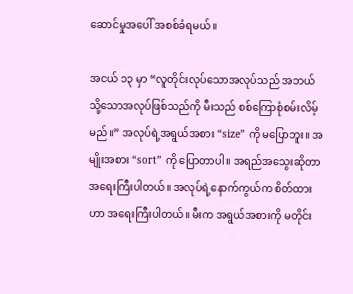ဆောင်မှုအပေါ် အစစ်ခံရမယ်။

အငယ် ၁၃ မှာ “လူတိုင်းလုပ်သောအလုပ်သည် အဘယ်သို့သောအလုပ်ဖြစ်သည်ကို မီးသည် စစ်ကြောစုံစမ်းလိမ့်မည်။” အလုပ်ရဲ့အရွယ်အစား “size” ကို မပြောဘူး။ အမျိုးအစား “sort” ကို ပြောတာပါ။ အရည်အသွေးဆိုတာ အရေးကြီးပါတယ်။ အလုပ်ရဲ့နောက်ကွယ်က စိတ်ထား ဟာ အရေးကြီးပါတယ်။ မီးက အရွယ်အစားကို မတိုင်း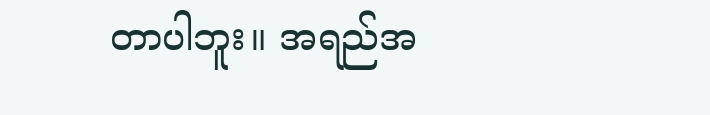တာပါဘူး။ အရည်အ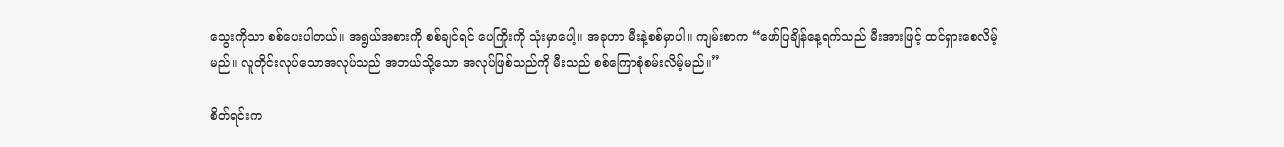သွေးကိုသာ စစ်ပေးပါတယ်။ အရွယ်အစားကို စစ်ချင်ရင် ပေကြိုးကို သုံးမှာပေါ့။ အခုဟာ မီးနဲ့စစ်မှာပါ။ ကျမ်းစာက “ဖော်ပြချိန်နေ့ရက်သည် မီးအားဖြင့် ထင်ရှားစေလိမ့်မည်။ လူတိုင်းလုပ်သောအလုပ်သည် အဘယ်သို့သော အလုပ်ဖြစ်သည်ကို မီးသည် စစ်ကြောစုံစမ်းလိမ့်မည်။”

စိတ်ရင်းက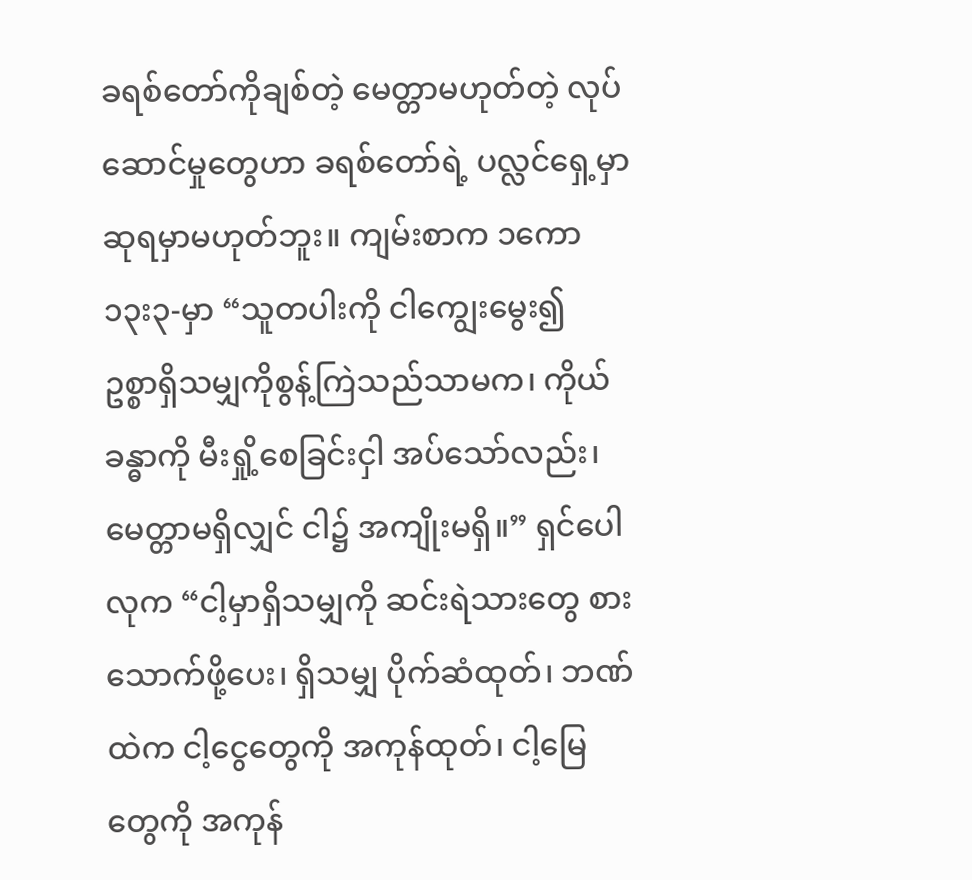ခရစ်တော်ကိုချစ်တဲ့ မေတ္တာမဟုတ်တဲ့ လုပ်ဆောင်မှုတွေဟာ ခရစ်တော်ရဲ့ ပလ္လင်ရှေ့မှာ ဆုရမှာမဟုတ်ဘူး။ ကျမ်းစာက ၁ကော ၁၃း၃-မှာ “သူတပါးကို ငါကျွေးမွေး၍  ဥစ္စာရှိသမျှကိုစွန့်ကြဲသည်သာမက၊ ကိုယ်ခန္ဓာကို မီးရှို့စေခြင်းငှါ အပ်သော်လည်း၊ မေတ္တာမရှိလျှင် ငါ၌ အကျိုးမရှိ။” ရှင်ပေါလုက “ငါ့မှာရှိသမျှကို ဆင်းရဲသားတွေ စားသောက်ဖို့ပေး၊ ရှိသမျှ ပိုက်ဆံထုတ်၊ ဘဏ်ထဲက ငါ့ငွေတွေကို အကုန်ထုတ်၊ ငါ့မြေတွေကို အကုန်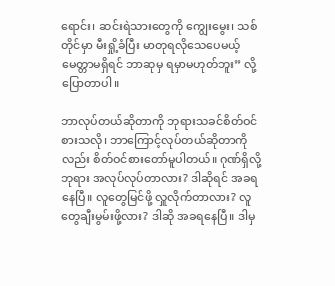ရောင်း၊ ဆင်းရဲသားတွေကို ကျွေးမွေး၊ သစ်တိုင်မှာ မီးရှို့ခံပြီး မာတုရလိုသေပေမယ့် မေတ္တာမရှိရင် ဘာဆုမှ ရမှာမဟုတ်ဘူး” လို့ ပြောတာပါ။

ဘာလုပ်တယ်ဆိုတာကို ဘုရားသခင်စိတ်ဝင်စားသလို၊ ဘာကြောင့်လုပ်တယ်ဆိုတာကိုလည်း စိတ်ဝင်စားတော်မူပါတယ်။ ဂုဏ်ရှိလို့ ဘုရား အလုပ်လုပ်တာလား? ဒါဆိုရင် အခရနေပြီ။ လူတွေမြင်ဖို့ လှူလိုက်တာလား? လူတွေချီးမွမ်းဖို့လား? ဒါဆို အခရနေပြီ။ ဒါမှ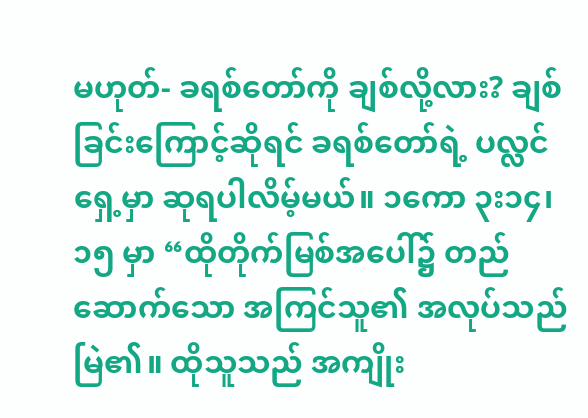မဟုတ်- ခရစ်တော်ကို ချစ်လို့လား? ချစ်ခြင်းကြောင့်ဆိုရင် ခရစ်တော်ရဲ့ ပလ္လင်ရှေ့မှာ ဆုရပါလိမ့်မယ်။ ၁ကော ၃း၁၄၊၁၅ မှာ “ထိုတိုက်မြစ်အပေါ်၌ တည်ဆောက်သော အကြင်သူ၏ အလုပ်သည်မြဲ၏။ ထိုသူသည် အကျိုး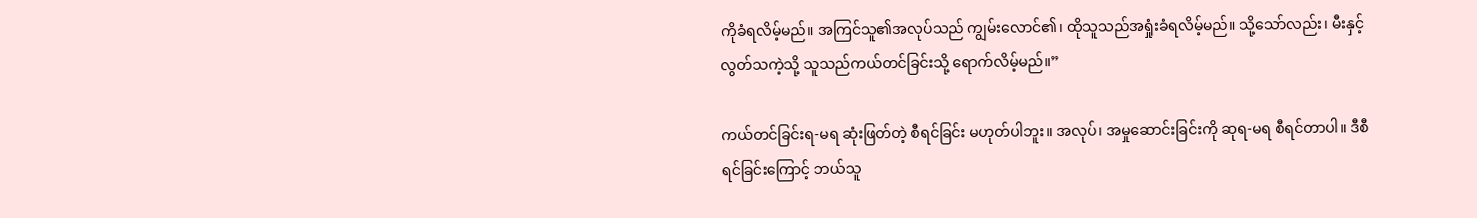ကိုခံရလိမ့်မည်။ အကြင်သူ၏အလုပ်သည် ကျွမ်းလောင်၏၊ ထိုသူသည်အရှုံးခံရလိမ့်မည်။ သို့သော်လည်း၊ မီးနှင့်လွတ်သကဲ့သို့ သူသည်ကယ်တင်ခြင်းသို့ ရောက်လိမ့်မည်။”

ကယ်တင်ခြင်းရ-မရ ဆုံးဖြတ်တဲ့ စီရင်ခြင်း မဟုတ်ပါဘူး။ အလုပ်၊ အမှုဆောင်းခြင်းကို ဆုရ-မရ စီရင်တာပါ။ ဒီစီရင်ခြင်းကြောင့် ဘယ်သူ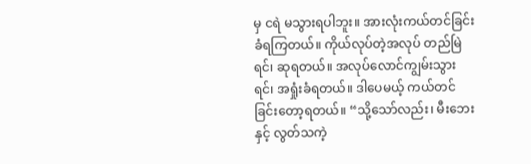မှ ငရဲ မသွားရပါဘူး။ အားလုံးကယ်တင်ခြင်းခံရကြတယ်။ ကိုယ်လုပ်တဲ့အလုပ် တည်မြဲရင်၊ ဆုရတယ်။ အလုပ်လောင်ကျွမ်းသွားရင်၊ အရှုံးခံရတယ်။ ဒါပေမယ့် ကယ်တင်ခြင်းတော့ရတယ်။ “သို့သော်လည်း၊ မီးဘေးနှင့် လွတ်သကဲ့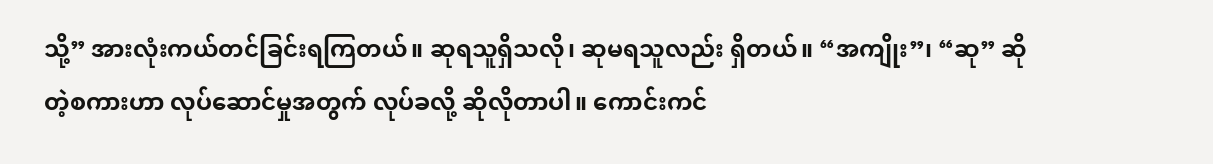သို့” အားလုံးကယ်တင်ခြင်းရကြတယ်။ ဆုရသူရှိသလို၊ ဆုမရသူလည်း ရှိတယ်။ “အကျိုး”၊ “ဆု” ဆိုတဲ့စကားဟာ လုပ်ဆောင်မှုအတွက် လုပ်ခလို့ ဆိုလိုတာပါ။ ကောင်းကင်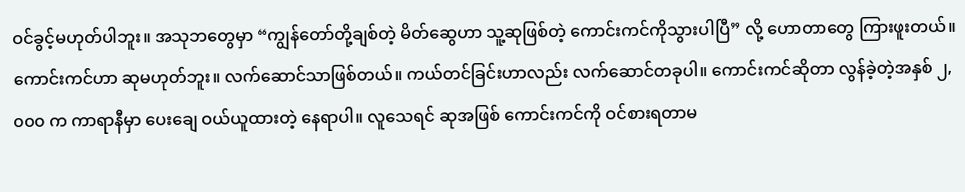ဝင်ခွင့်မဟုတ်ပါဘူး။ အသုဘတွေမှာ “ကျွန်တော်တို့ချစ်တဲ့ မိတ်ဆွေဟာ သူ့ဆုဖြစ်တဲ့ ကောင်းကင်ကိုသွားပါပြီ” လို့ ဟောတာတွေ ကြားဖူးတယ်။ ကောင်းကင်ဟာ ဆုမဟုတ်ဘူး။ လက်ဆောင်သာဖြစ်တယ်။ ကယ်တင်ခြင်းဟာလည်း လက်ဆောင်တခုပါ။ ကောင်းကင်ဆိုတာ လွန်ခဲ့တဲ့အနှစ် ၂,၀၀၀ က ကာရာနီမှာ ပေးချေ ဝယ်ယူထားတဲ့ နေရာပါ။ လူသေရင် ဆုအဖြစ် ကောင်းကင်ကို ဝင်စားရတာမ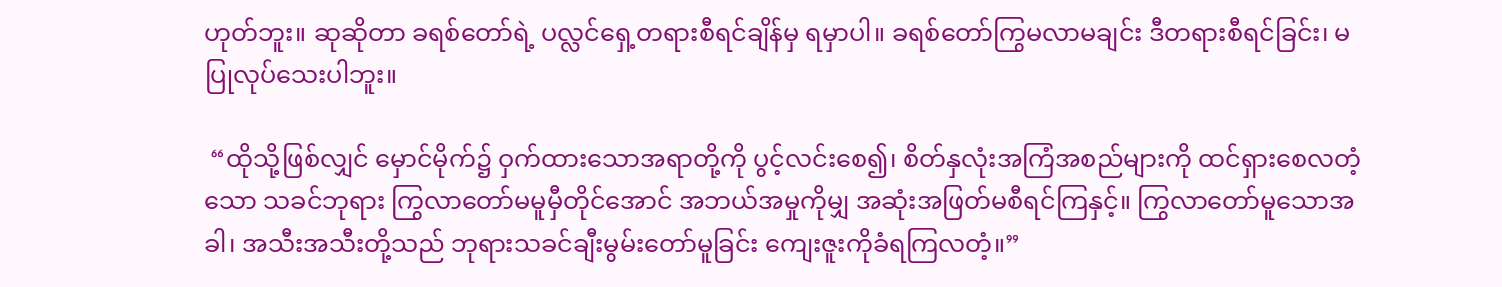ဟုတ်ဘူး။ ဆုဆိုတာ ခရစ်တော်ရဲ့ ပလ္လင်ရှေ့တရားစီရင်ချိန်မှ ရမှာပါ။ ခရစ်တော်ကြွမလာမချင်း ဒီတရားစီရင်ခြင်း၊ မပြုလုပ်သေးပါဘူး။

 “ထိုသို့ဖြစ်လျှင် မှောင်မိုက်၌ ဝှက်ထားသောအရာတို့ကို ပွင့်လင်းစေ၍၊ စိတ်နှလုံးအကြံအစည်များကို ထင်ရှားစေလတံ့သော သခင်ဘုရား ကြွလာတော်မမူမှီတိုင်အောင် အဘယ်အမှုကိုမျှ အဆုံးအဖြတ်မစီရင်ကြနှင့်။ ကြွလာတော်မူသောအခါ၊ အသီးအသီးတို့သည် ဘုရားသခင်ချီးမွမ်းတော်မူခြင်း ကျေးဇူးကိုခံရကြလတံ့။”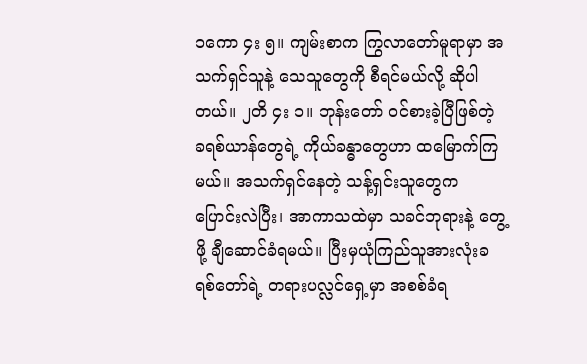၁ကော ၄း ၅။ ကျမ်းစာက ကြွလာတော်မူရာမှာ အသက်ရှင်သူနဲ့ သေသူတွေကို စီရင်မယ်လို့ ဆိုပါတယ်။ ၂တိ ၄း ၁။ ဘုန်းတော် ဝင်စားခဲ့ပြီဖြစ်တဲ့ ခရစ်ယာန်တွေရဲ့ ကိုယ်ခန္ဓာတွေဟာ ထမြောက်ကြမယ်။ အသက်ရှင်နေတဲ့ သန့်ရှင်းသူတွေက ပြောင်းလဲပြီး၊ အာကာသထဲမှာ သခင်ဘုရားနဲ့ တွေ့ဖို့ ချီဆောင်ခံရမယ်။ ပြီးမှယုံကြည်သူအားလုံးခရစ်တော်ရဲ့ တရားပလ္လင်ရှေ့မှာ အစစ်ခံရ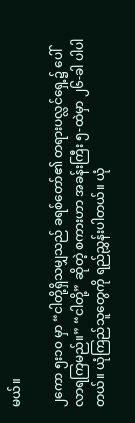မယ်။

၂ကော ၅း၁၀ မှာ “ငါတို့ရှိသမျှသည် ခရစ်တော်၏ တရားပလ္လင်ရှေ့၌ ပေါ်လာရကြမည်။” “ငါတို့” ဆိုတဲ့ စကားဟာ အခန်းကြီး ၅-ထဲမှာ ၂၆-ခါ ပါပါတယ်။ ယုံကြည်သူတွေကို ရည်ညွှန်းပါတယ်။ ယုံ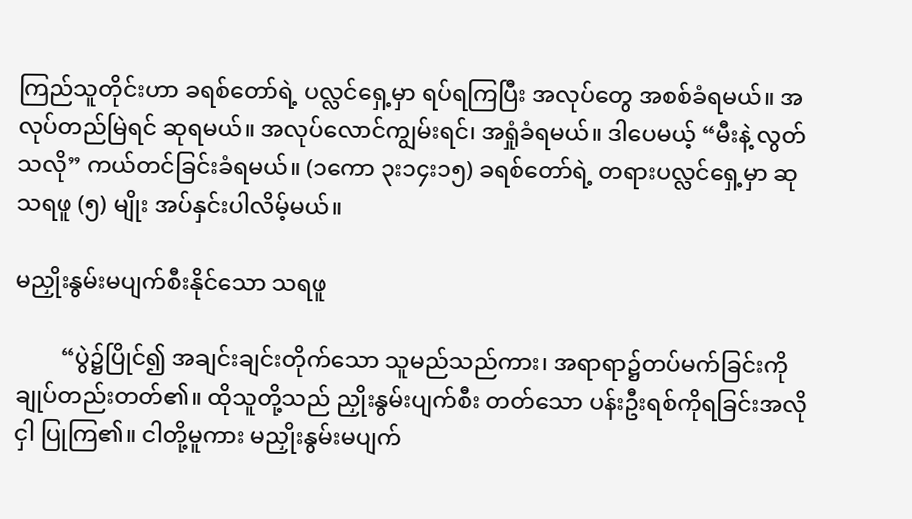ကြည်သူတိုင်းဟာ ခရစ်တော်ရဲ့ ပလ္လင်ရှေ့မှာ ရပ်ရကြပြီး အလုပ်တွေ အစစ်ခံရမယ်။ အလုပ်တည်မြဲရင် ဆုရမယ်။ အလုပ်လောင်ကျွမ်းရင်၊ အရှုံခံရမယ်။ ဒါပေမယ့် “မီးနဲ့ လွတ်သလို” ကယ်တင်ခြင်းခံရမယ်။ (၁ကော ၃း၁၄း၁၅) ခရစ်တော်ရဲ့ တရားပလ္လင်ရှေ့မှာ ဆုသရဖူ (၅) မျိုး အပ်နှင်းပါလိမ့်မယ်။

မညှိုးနွမ်းမပျက်စီးနိုင်သော သရဖူ

        “ပွဲ၌ပြိုင်၍ အချင်းချင်းတိုက်သော သူမည်သည်ကား၊ အရာရာ၌တပ်မက်ခြင်းကို ချုပ်တည်းတတ်၏။ ထိုသူတို့သည် ညှိုးနွမ်းပျက်စီး တတ်သော ပန်းဦးရစ်ကိုရခြင်းအလိုငှါ ပြုကြ၏။ ငါတို့မူကား မညှိုးနွမ်းမပျက်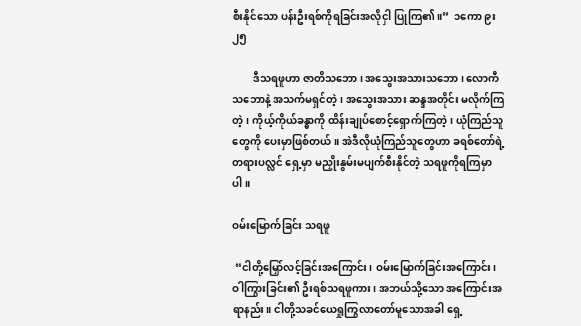စီးနိုင်သော ပန်းဦးရစ်ကိုရခြင်းအလိုငှါ ပြုကြ၏။”  ၁ကော ၉း ၂၅

        ဒီသရဖူဟာ ဇာတိသဘော၊ အသွေးအသားသဘော၊ လောကီသဘောနဲ့ အသက်မရှင်တဲ့၊ အသွေးအသား ဆန္ဒအတိုင်း မလိုက်ကြတဲ့၊ ကိုယ့်ကိုယ်ခန္ဓာကို ထိန်းချုပ်စောင့်ရှောက်ကြတဲ့၊ ယုံကြည်သူတွေကို ပေးမှာဖြစ်တယ်။ အဲဒီလိုယုံကြည်သူတွေဟာ ခရစ်တော်ရဲ့ တရားပလ္လင် ရှေ့မှာ မညှိုးနွမ်းမပျက်စီးနိုင်တဲ့ သရဖူကိုရကြမှာပါ။

ဝမ်းမြောက်ခြင်း သရဖူ

 “ငါတို့မြှော်လင့်ခြင်းအကြောင်း၊ ဝမ်းမြောက်ခြင်းအကြောင်း၊ ဝါကြွားခြင်း၏ ဦးရစ်သရဖူကား၊ အဘယ်သို့သော အကြောင်းအရာနည်း။ ငါတို့သခင်ယေရှုကြွလာတော်မူသောအခါ ရှေ့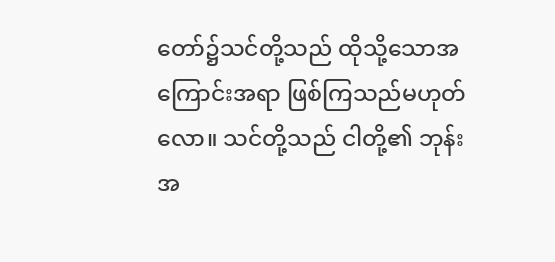တော်၌သင်တို့သည် ထိုသို့သောအကြောင်းအရာ ဖြစ်ကြသည်မဟုတ်လော။ သင်တို့သည် ငါတို့၏ ဘုန်းအ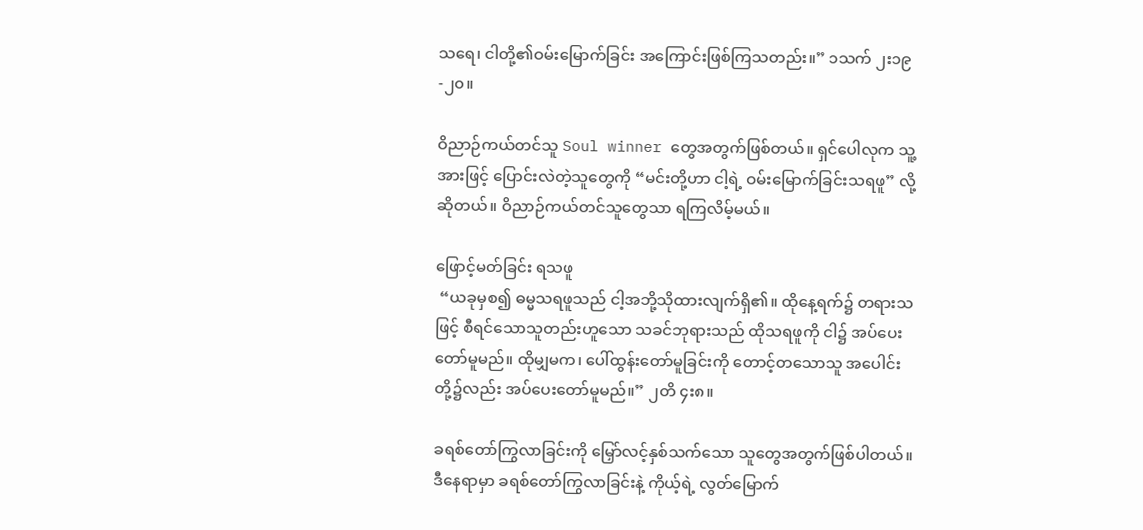သရေ၊ ငါတို့၏ဝမ်းမြောက်ခြင်း အကြောင်းဖြစ်ကြသတည်း။” ၁သက် ၂း၁၉-၂၀။

ဝိညာဉ်ကယ်တင်သူ Soul winner တွေအတွက်ဖြစ်တယ်။ ရှင်ပေါလုက သူ့အားဖြင့် ပြောင်းလဲတဲ့သူတွေကို “မင်းတို့ဟာ ငါ့ရဲ့ ဝမ်းမြောက်ခြင်းသရဖူ” လို့ ဆိုတယ်။ ဝိညာဉ်ကယ်တင်သူတွေသာ ရကြလိမ့်မယ်။

ဖြောင့်မတ်ခြင်း ရသဖူ
 “ယခုမှစ၍ ဓမ္မသရဖူသည် ငါ့အဘို့သိုထားလျက်ရှိ၏။ ထိုနေ့ရက်၌ တရားသဖြင့် စီရင်သောသူတည်းဟူသော သခင်ဘုရားသည် ထိုသရဖူကို ငါ၌ အပ်ပေးတော်မူမည်။ ထိုမျှမက၊ ပေါ်ထွန်းတော်မူခြင်းကို တောင့်တသောသူ အပေါင်းတို့၌လည်း အပ်ပေးတော်မူမည်။” ၂တိ ၄း၈။

ခရစ်တော်ကြွလာခြင်းကို မြှော်လင့်နှစ်သက်သော သူတွေအတွက်ဖြစ်ပါတယ်။ ဒီနေရာမှာ ခရစ်တော်ကြွလာခြင်းနဲ့ ကိုယ့်ရဲ့ လွတ်မြောက်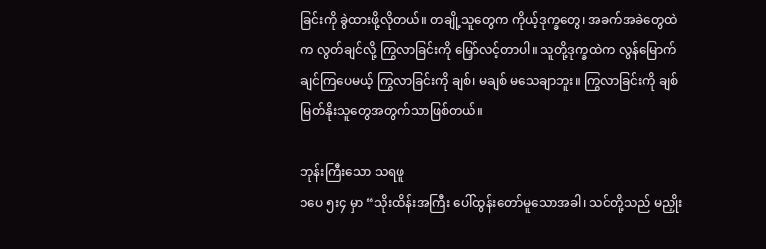ခြင်းကို ခွဲထားဖို့လိုတယ်။ တချို့သူတွေက ကိုယ့်ဒုက္ခတွေ၊ အခက်အခဲတွေထဲက လွတ်ချင်လို့ ကြွလာခြင်းကို မြှော်လင့်တာပါ။ သူတို့ဒုက္ခထဲက လွန်မြောက်ချင်ကြပေမယ့် ကြွလာခြင်းကို ချစ်၊ မချစ် မသေချာဘူး။ ကြွလာခြင်းကို ချစ်မြတ်နိုးသူတွေအတွက်သာဖြစ်တယ်။

ဘုန်းကြီးသော သရဖူ
၁ပေ ၅း၄ မှာ “သိုးထိန်းအကြီး ပေါ်ထွန်းတော်မူသောအခါ၊ သင်တို့သည် မညှိုး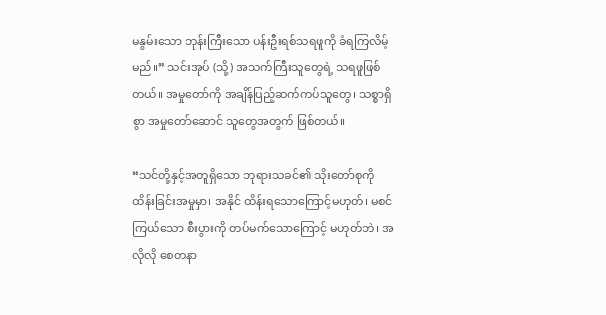မနွမ်းသော ဘုန်းကြီးသော ပန်းဦးရစ်သရဖူကို ခံရကြလိမ့်မည်။” သင်းအုပ် (သို့) အသက်ကြီးသူတွေရဲ့ သရဖူဖြစ်တယ်။ အမှုတော်ကို အချိန်ပြည့်ဆက်ကပ်သူတွေ၊ သစ္စာရှိစွာ အမှုတော်ဆောင် သူတွေအတွက် ဖြစ်တယ်။

“သင်တို့နှင့်အတူရှိသော ဘုရားသခင်၏ သိုးတော်စုကို ထိန်းခြင်းအမှုမှာ၊ အနိုင် ထိန်းရသောကြောင့်မဟုတ်၊ မစင်ကြယ်သော စီးပွားကို တပ်မက်သောကြောင့် မဟုတ်ဘဲ၊ အလိုလို စေတနာ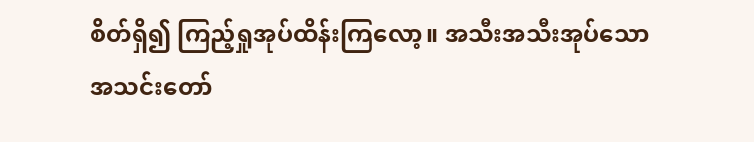စိတ်ရှိ၍ ကြည့်ရှုအုပ်ထိန်းကြလော့။ အသီးအသီးအုပ်သော အသင်းတော်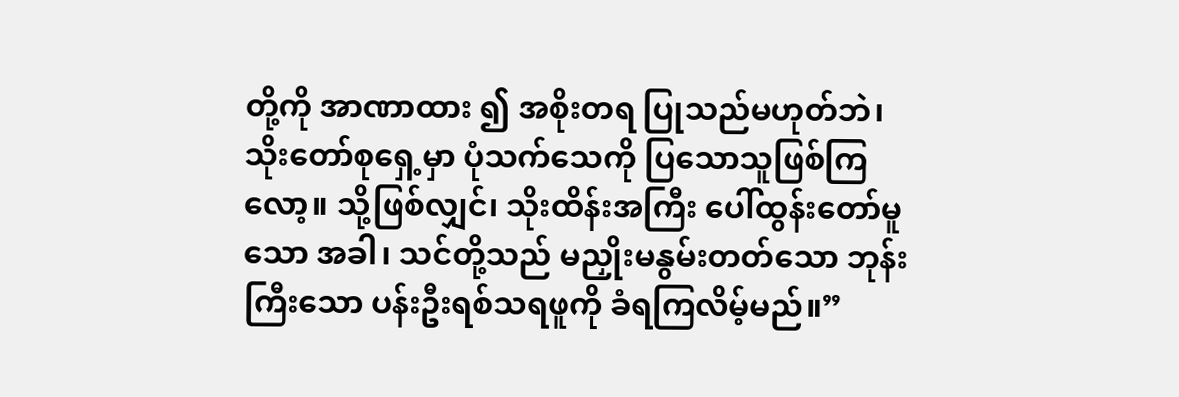တို့ကို အာဏာထား ၍ အစိုးတရ ပြုသည်မဟုတ်ဘဲ၊ သိုးတော်စုရှေ့မှာ ပုံသက်သေကို ပြသောသူဖြစ်ကြလော့။ သို့ဖြစ်လျှင်၊ သိုးထိန်းအကြီး ပေါ်ထွန်းတော်မူသော အခါ၊ သင်တို့သည် မညှိုးမနွမ်းတတ်သော ဘုန်းကြီးသော ပန်းဦးရစ်သရဖူကို ခံရကြလိမ့်မည်။”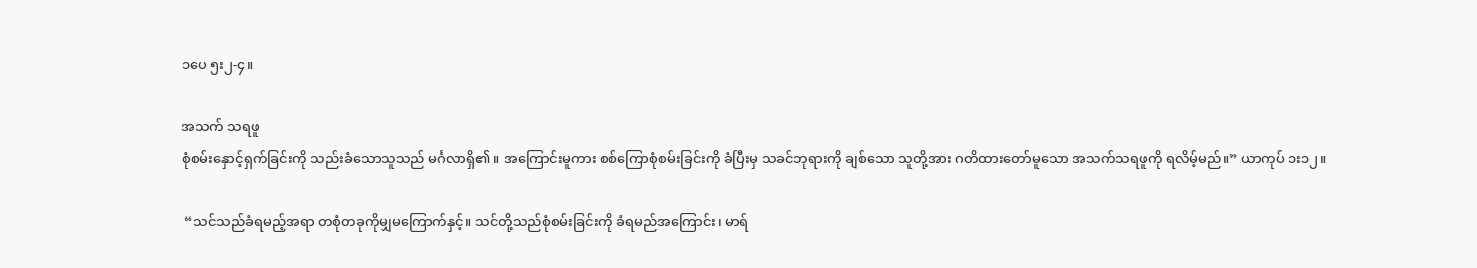၁ပေ ၅း၂-၄။

အသက် သရဖူ
စုံစမ်းနှောင့်ရှက်ခြင်းကို သည်းခံသောသူသည် မင်္ဂလာရှိ၏။ အကြောင်းမူကား စစ်ကြောစုံစမ်းခြင်းကို ခံပြီးမှ သခင်ဘုရားကို ချစ်သော သူတို့အား ဂတိထားတော်မူသော အသက်သရဖူကို ရလိမ့်မည်။” ယာကုပ် ၁း၁၂။

 “သင်သည်ခံရမည့်အရာ တစုံတခုကိုမျှမကြောက်နှင့်။ သင်တို့သည်စုံစမ်းခြင်းကို ခံရမည်အကြောင်း၊ မာရ်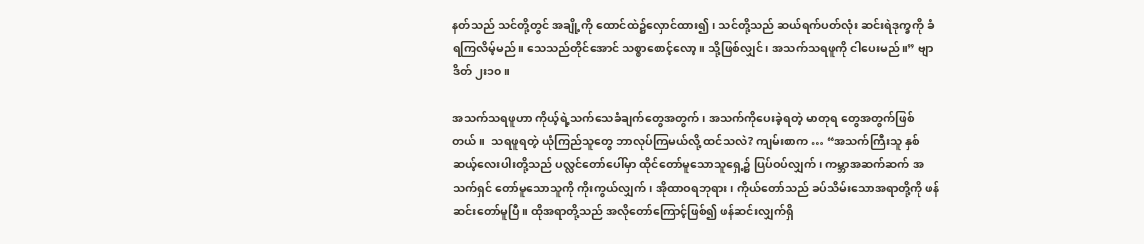နတ်သည် သင်တို့တွင် အချို့ကို ထောင်ထဲ၌လှောင်ထား၍၊ သင်တို့သည် ဆယ်ရက်ပတ်လုံး ဆင်းရဲဒုက္ခကို ခံရကြလိမ့်မည်။ သေသည်တိုင်အောင် သစ္စာစောင့်လော့။ သို့ဖြစ်လျှင်၊ အသက်သရဖူကို ငါပေးမည်။” ဗျာဒိတ် ၂း၁၀။

အသက်သရဖူဟာ ကိုယ့်ရဲ့သက်သေခံချက်တွေအတွက်၊ အသက်ကိုပေးခဲ့ရတဲ့ မာတုရ တွေအတွက်ဖြစ်တယ်။  သရဖူရတဲ့ ယုံကြည်သူတွေ ဘာလုပ်ကြမယ်လို့ ထင်သလဲ? ကျမ်းစာက … “အသက်ကြီးသူ နှစ်ဆယ့်လေးပါးတို့သည် ပလ္လင်တော်ပေါ်မှာ ထိုင်တော်မူသောသူရှေ့၌ ပြပ်ဝပ်လျှက်၊ ကမ္ဘာအဆက်ဆက် အသက်ရှင် တော်မူသောသူကို ကိုးကွယ်လျှက်၊ အိုထာဝရဘုရား၊ ကိုယ်တော်သည် ခပ်သိမ်းသောအရာတို့ကို ဖန်ဆင်းတော်မူပြီ။ ထိုအရာတို့သည် အလိုတော်ကြောင့်ဖြစ်၍ ဖန်ဆင်းလျှက်ရှိ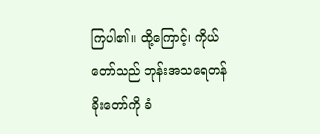ကြပါ၏။ ထို့ကြောင့်၊ ကိုယ်တော်သည် ဘုန်းအသရေတန်ခိုးတော်ကို ခံ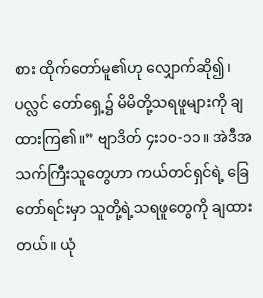စား ထိုက်တော်မူ၏ဟု လျှောက်ဆို၍၊ ပလ္လင် တော်ရှေ့၌ မိမိတို့သရဖူများကို ချထားကြ၏။” ဗျာဒိတ် ၄း၁၀-၁၁။ အဲဒီအသက်ကြီးသူတွေဟာ ကယ်တင်ရှင်ရဲ့ ခြေတော်ရင်းမှာ သူတို့ရဲ့သရဖူတွေကို ချထားတယ်။ ယုံ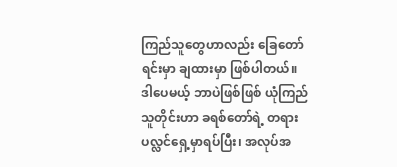ကြည်သူတွေဟာလည်း ခြေတော်ရင်းမှာ ချထားမှာ ဖြစ်ပါတယ်။ ဒါပေမယ့် ဘာပဲဖြစ်ဖြစ် ယုံကြည်သူတိုင်းဟာ ခရစ်တော်ရဲ့ တရားပလ္လင်ရှေ့မှာရပ်ပြီး၊ အလုပ်အ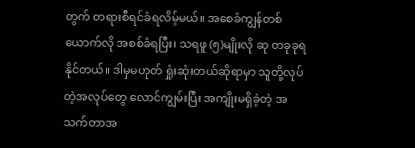တွက် တရားစီရင်ခံရလိမ့်မယ်။ အစေခံကျွန်တစ်ယောက်လို အစစ်ခံရပြီး၊ သရဖူ (၅)မျိုးလို ဆု တခုခုရနိုင်တယ်။ ဒါမှမဟုတ် ရှုံးဆုံးတယ်ဆိုရာမှာ သူတို့လုပ်တဲ့အလုပ်တွေ လောင်ကျွမ်းပြီး အကျိုးမရှိခဲ့တဲ့ အသက်တာအ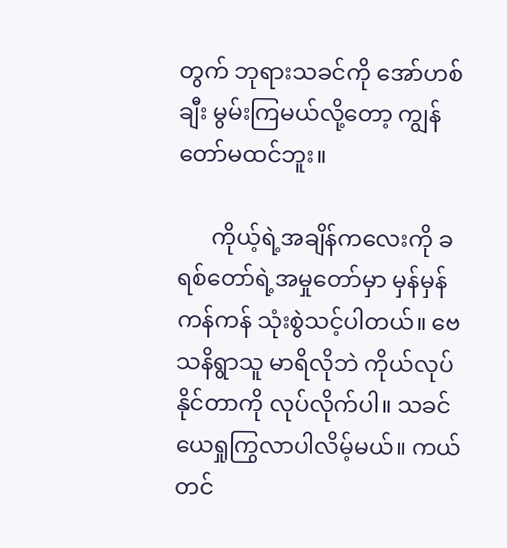တွက် ဘုရားသခင်ကို အော်ဟစ်ချီး မွမ်းကြမယ်လို့တော့ ကျွန်တော်မထင်ဘူး။

      ကိုယ့်ရဲ့အချိန်ကလေးကို ခရစ်တော်ရဲ့အမှုတော်မှာ မှန်မှန်ကန်ကန် သုံးစွဲသင့်ပါတယ်။ ဗေသနိရွာသူ မာရိလိုဘဲ ကိုယ်လုပ်နိုင်တာကို လုပ်လိုက်ပါ။ သခင်ယေရှုကြွလာပါလိမ့်မယ်။ ကယ်တင်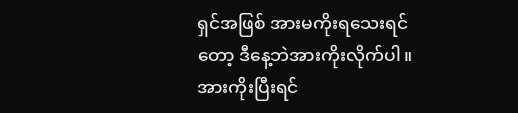ရှင်အဖြစ် အားမကိုးရသေးရင်တော့ ဒီနေ့ဘဲအားကိုးလိုက်ပါ။ အားကိုးပြီးရင်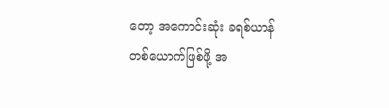တော့ အကောင်းဆုံး ခရစ်ယာန်တစ်ယောက်ဖြစ်ဖို့ အ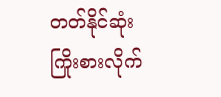တတ်နိုင်ဆုံး ကြိုးစားလိုက်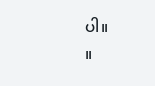ပါ။                                ။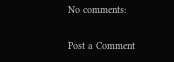No comments:

Post a Comment